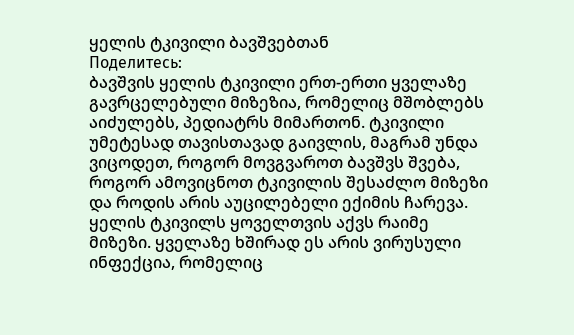ყელის ტკივილი ბავშვებთან
Поделитесь:
ბავშვის ყელის ტკივილი ერთ-ერთი ყველაზე გავრცელებული მიზეზია, რომელიც მშობლებს აიძულებს, პედიატრს მიმართონ. ტკივილი უმეტესად თავისთავად გაივლის, მაგრამ უნდა ვიცოდეთ, როგორ მოვგვაროთ ბავშვს შვება, როგორ ამოვიცნოთ ტკივილის შესაძლო მიზეზი და როდის არის აუცილებელი ექიმის ჩარევა.
ყელის ტკივილს ყოველთვის აქვს რაიმე მიზეზი. ყველაზე ხშირად ეს არის ვირუსული ინფექცია, რომელიც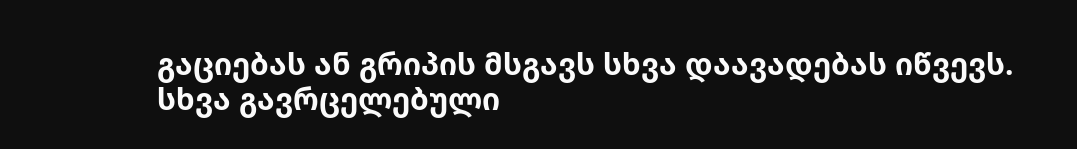გაციებას ან გრიპის მსგავს სხვა დაავადებას იწვევს. სხვა გავრცელებული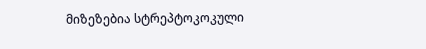მიზეზებია სტრეპტოკოკული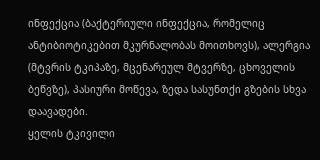ინფექცია (ბაქტერიული ინფექცია, რომელიც ანტიბიოტიკებით მკურნალობას მოითხოვს), ალერგია (მტვრის ტკიპაზე, მცენარეულ მტვერზე, ცხოველის ბეწვზე), პასიური მოწევა, ზედა სასუნთქი გზების სხვა დაავადები.
ყელის ტკივილი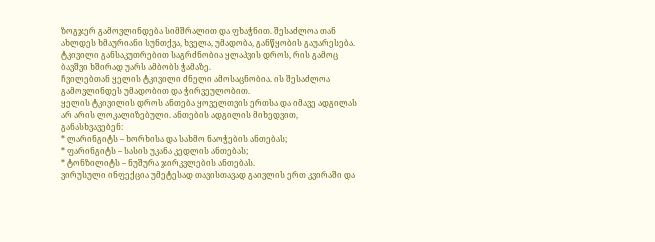ზოგჯერ გამოვლინდება სიმშრალით და ფხაჭნით. შესაძლოა თან ახლდეს ხმაურიანი სუნთქვა, ხველა, უმადობა, განწყობის გაუარესება.
ტკივილი განსაკუთრებით საგრძნობია ყლაპვის დროს, რის გამოც ბავშვი ხშირად უარს ამბობს ჭამაზე.
ჩვილებთან ყელის ტკივილი ძნელი ამოსაცნობია. ის შესაძლოა გამოვლინდეს უმადობით და ჭირვეულობით.
ყელის ტკივილის დროს ანთება ყოველთვის ერთსა და იმავე ადგილას არ არის ლოკალიზებული. ანთების ადგილის მიხედვით, განასხვავებენ:
* ლარინგიტს – ხორხისა და სახმო ნაოჭების ანთებას;
* ფარინგიტს – სასის უკანა კედლის ანთებას;
* ტონზილიტს – ნუშურა ჯირკვლების ანთებას.
ვირუსული ინფექცია უმეტესად თავისთავად გაივლის ერთ კვირაში და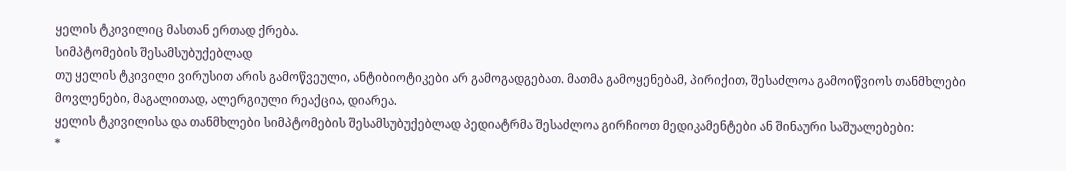ყელის ტკივილიც მასთან ერთად ქრება.
სიმპტომების შესამსუბუქებლად
თუ ყელის ტკივილი ვირუსით არის გამოწვეული, ანტიბიოტიკები არ გამოგადგებათ. მათმა გამოყენებამ, პირიქით, შესაძლოა გამოიწვიოს თანმხლები მოვლენები, მაგალითად, ალერგიული რეაქცია, დიარეა.
ყელის ტკივილისა და თანმხლები სიმპტომების შესამსუბუქებლად პედიატრმა შესაძლოა გირჩიოთ მედიკამენტები ან შინაური საშუალებები:
*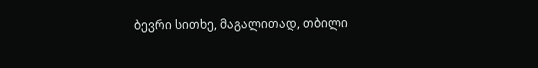ბევრი სითხე, მაგალითად, თბილი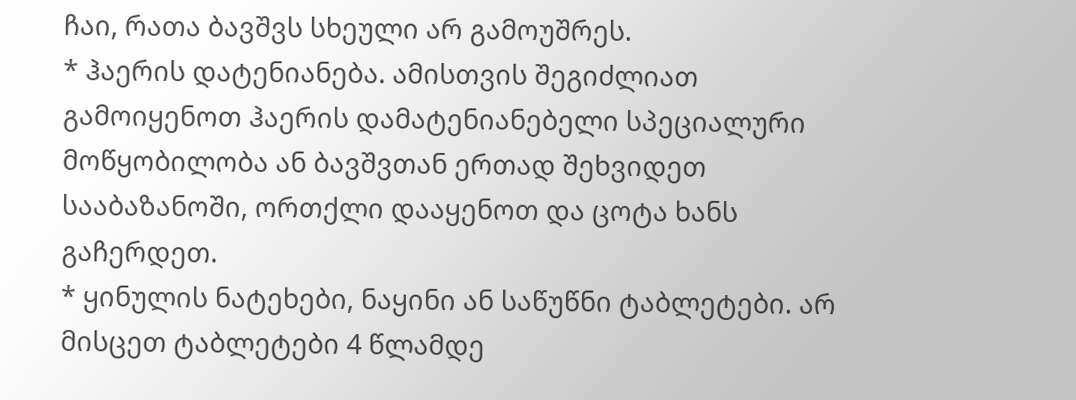ჩაი, რათა ბავშვს სხეული არ გამოუშრეს.
* ჰაერის დატენიანება. ამისთვის შეგიძლიათ გამოიყენოთ ჰაერის დამატენიანებელი სპეციალური მოწყობილობა ან ბავშვთან ერთად შეხვიდეთ სააბაზანოში, ორთქლი დააყენოთ და ცოტა ხანს გაჩერდეთ.
* ყინულის ნატეხები, ნაყინი ან საწუწნი ტაბლეტები. არ მისცეთ ტაბლეტები 4 წლამდე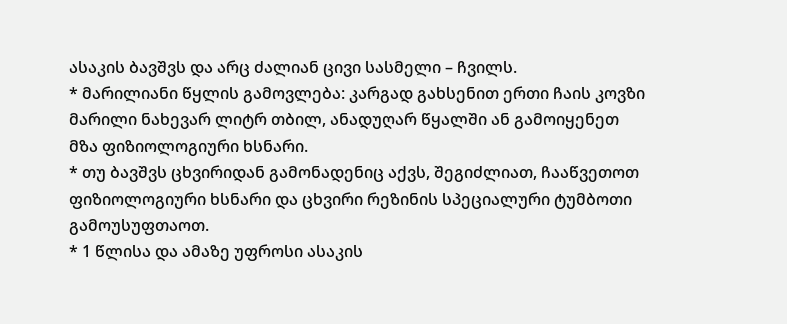ასაკის ბავშვს და არც ძალიან ცივი სასმელი – ჩვილს.
* მარილიანი წყლის გამოვლება: კარგად გახსენით ერთი ჩაის კოვზი მარილი ნახევარ ლიტრ თბილ, ანადუღარ წყალში ან გამოიყენეთ მზა ფიზიოლოგიური ხსნარი.
* თუ ბავშვს ცხვირიდან გამონადენიც აქვს, შეგიძლიათ, ჩააწვეთოთ ფიზიოლოგიური ხსნარი და ცხვირი რეზინის სპეციალური ტუმბოთი გამოუსუფთაოთ.
* 1 წლისა და ამაზე უფროსი ასაკის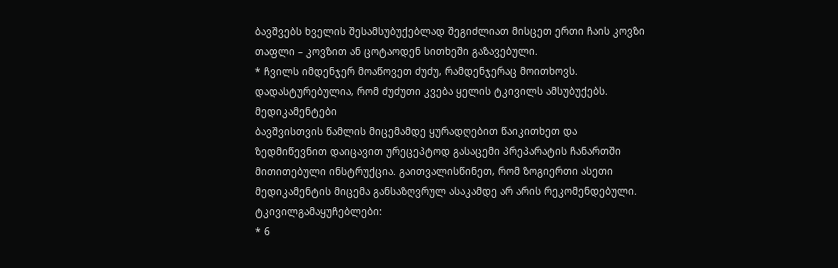ბავშვებს ხველის შესამსუბუქებლად შეგიძლიათ მისცეთ ერთი ჩაის კოვზი თაფლი – კოვზით ან ცოტაოდენ სითხეში გაზავებული.
* ჩვილს იმდენჯერ მოაწოვეთ ძუძუ, რამდენჯერაც მოითხოვს. დადასტურებულია, რომ ძუძუთი კვება ყელის ტკივილს ამსუბუქებს.
მედიკამენტები
ბავშვისთვის წამლის მიცემამდე ყურადღებით წაიკითხეთ და ზედმიწევნით დაიცავით ურეცეპტოდ გასაცემი პრეპარატის ჩანართში მითითებული ინსტრუქცია. გაითვალისწინეთ, რომ ზოგიერთი ასეთი მედიკამენტის მიცემა განსაზღვრულ ასაკამდე არ არის რეკომენდებული.
ტკივილგამაყუჩებლები:
* 6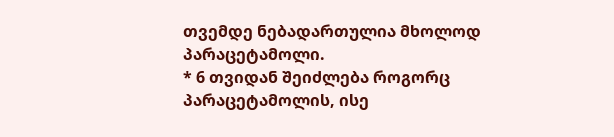თვემდე ნებადართულია მხოლოდ პარაცეტამოლი.
* 6 თვიდან შეიძლება როგორც პარაცეტამოლის, ისე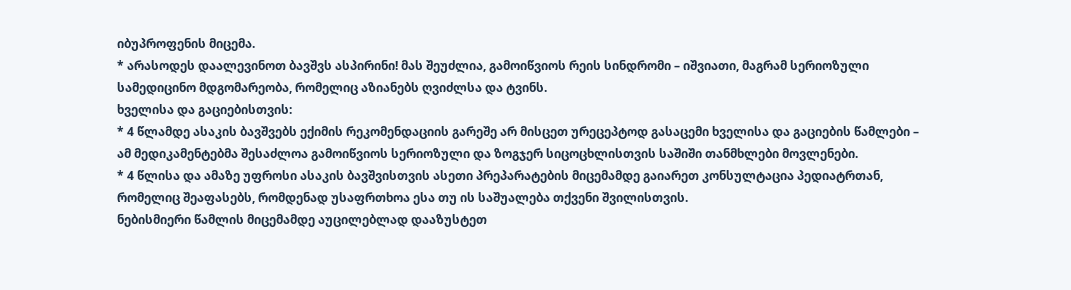იბუპროფენის მიცემა.
* არასოდეს დაალევინოთ ბავშვს ასპირინი! მას შეუძლია, გამოიწვიოს რეის სინდრომი – იშვიათი, მაგრამ სერიოზული სამედიცინო მდგომარეობა, რომელიც აზიანებს ღვიძლსა და ტვინს.
ხველისა და გაციებისთვის:
* 4 წლამდე ასაკის ბავშვებს ექიმის რეკომენდაციის გარეშე არ მისცეთ ურეცეპტოდ გასაცემი ხველისა და გაციების წამლები – ამ მედიკამენტებმა შესაძლოა გამოიწვიოს სერიოზული და ზოგჯერ სიცოცხლისთვის საშიში თანმხლები მოვლენები.
* 4 წლისა და ამაზე უფროსი ასაკის ბავშვისთვის ასეთი პრეპარატების მიცემამდე გაიარეთ კონსულტაცია პედიატრთან, რომელიც შეაფასებს, რომდენად უსაფრთხოა ესა თუ ის საშუალება თქვენი შვილისთვის.
ნებისმიერი წამლის მიცემამდე აუცილებლად დააზუსტეთ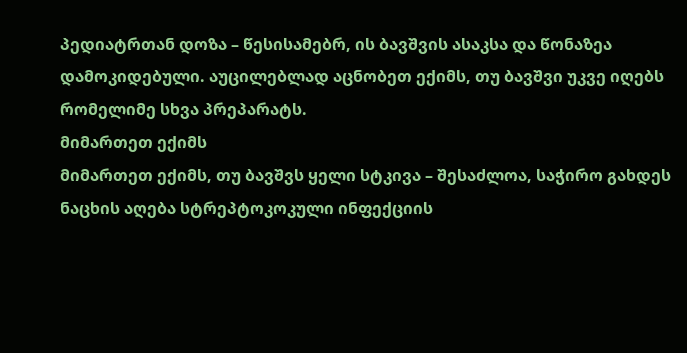პედიატრთან დოზა – წესისამებრ, ის ბავშვის ასაკსა და წონაზეა დამოკიდებული. აუცილებლად აცნობეთ ექიმს, თუ ბავშვი უკვე იღებს რომელიმე სხვა პრეპარატს.
მიმართეთ ექიმს
მიმართეთ ექიმს, თუ ბავშვს ყელი სტკივა – შესაძლოა, საჭირო გახდეს ნაცხის აღება სტრეპტოკოკული ინფექციის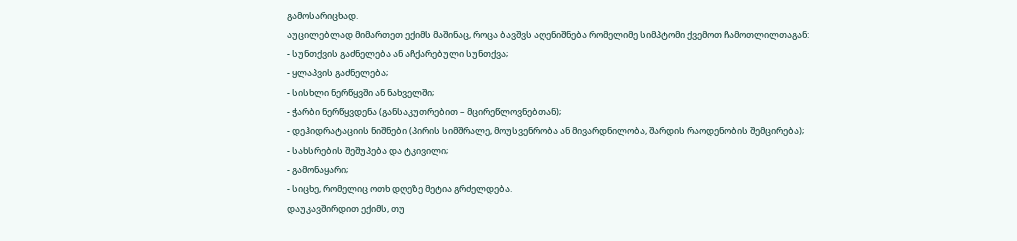გამოსარიცხად.
აუცილებლად მიმართეთ ექიმს მაშინაც, როცა ბავშვს აღენიშნება რომელიმე სიმპტომი ქვემოთ ჩამოთლილთაგან:
- სუნთქვის გაძნელება ან აჩქარებული სუნთქვა;
- ყლაპვის გაძნელება;
- სისხლი ნერწყვში ან ნახველში;
- ჭარბი ნერწყვდენა (განსაკუთრებით – მცირეწლოვნებთან);
- დეჰიდრატაციის ნიშნები (პირის სიმშრალე, მოუსვენრობა ან მივარდნილობა, შარდის რაოდენობის შემცირება);
- სახსრების შეშუპება და ტკივილი;
- გამონაყარი;
- სიცხე, რომელიც ოთხ დღეზე მეტია გრძელდება.
დაუკავშირდით ექიმს, თუ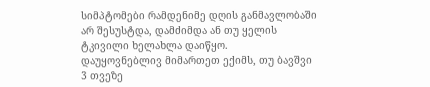სიმპტომები რამდენიმე დღის განმავლობაში არ შესუსტდა, დამძიმდა ან თუ ყელის ტკივილი ხელახლა დაიწყო.
დაუყოვნებლივ მიმართეთ ექიმს, თუ ბავშვი 3 თვეზე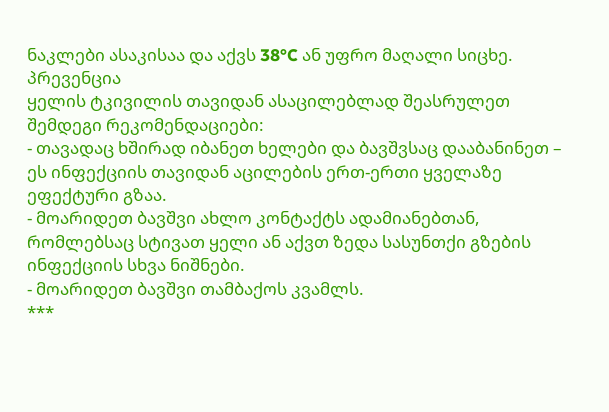ნაკლები ასაკისაა და აქვს 38°C ან უფრო მაღალი სიცხე.
პრევენცია
ყელის ტკივილის თავიდან ასაცილებლად შეასრულეთ შემდეგი რეკომენდაციები:
- თავადაც ხშირად იბანეთ ხელები და ბავშვსაც დააბანინეთ – ეს ინფექციის თავიდან აცილების ერთ-ერთი ყველაზე ეფექტური გზაა.
- მოარიდეთ ბავშვი ახლო კონტაქტს ადამიანებთან, რომლებსაც სტივათ ყელი ან აქვთ ზედა სასუნთქი გზების ინფექციის სხვა ნიშნები.
- მოარიდეთ ბავშვი თამბაქოს კვამლს.
***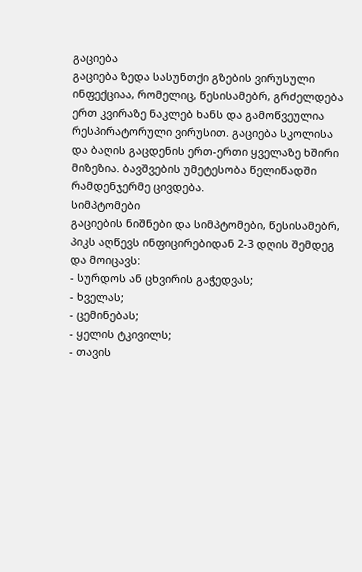გაციება
გაციება ზედა სასუნთქი გზების ვირუსული ინფექციაა, რომელიც, წესისამებრ, გრძელდება ერთ კვირაზე ნაკლებ ხანს და გამოწვეულია რესპირატორული ვირუსით. გაციება სკოლისა და ბაღის გაცდენის ერთ-ერთი ყველაზე ხშირი მიზეზია. ბავშვების უმეტესობა წელიწადში რამდენჯერმე ცივდება.
სიმპტომები
გაციების ნიშნები და სიმპტომები, წესისამებრ, პიკს აღწევს ინფიცირებიდან 2-3 დღის შემდეგ და მოიცავს:
- სურდოს ან ცხვირის გაჭედვას;
- ხველას;
- ცემინებას;
- ყელის ტკივილს;
- თავის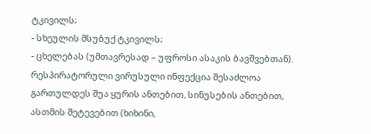ტკივილს;
- სხეულის მსუბუქ ტკივილს;
- ცხელებას (უმთავრესად – უფროსი ასაკის ბავშვებთან).
რესპირატორული ვირუსული ინფექცია შესაძლოა გართულდეს შუა ყურის ანთებით, სინუსების ანთებით, ასთმის შეტევებით (ხიხინი,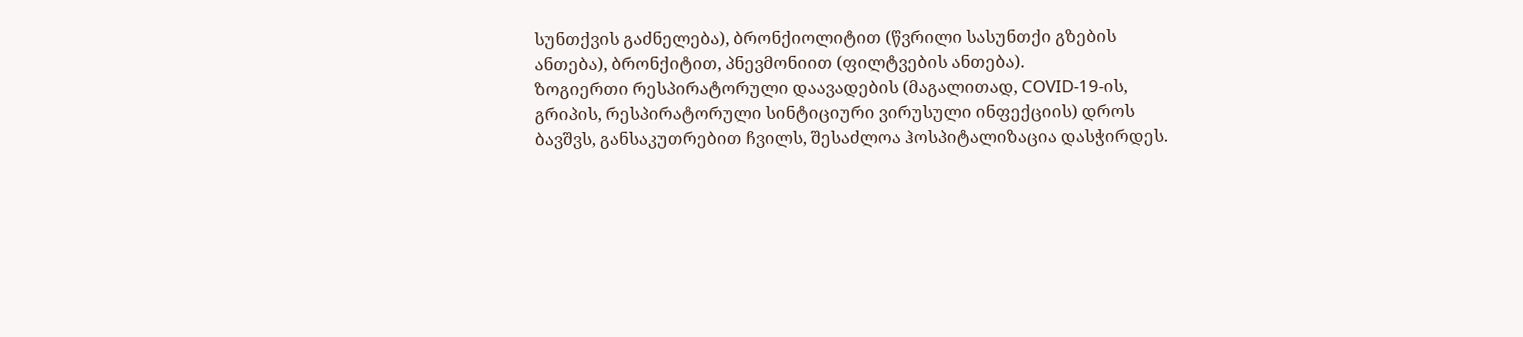სუნთქვის გაძნელება), ბრონქიოლიტით (წვრილი სასუნთქი გზების ანთება), ბრონქიტით, პნევმონიით (ფილტვების ანთება).
ზოგიერთი რესპირატორული დაავადების (მაგალითად, COVID-19-ის, გრიპის, რესპირატორული სინტიციური ვირუსული ინფექციის) დროს ბავშვს, განსაკუთრებით ჩვილს, შესაძლოა ჰოსპიტალიზაცია დასჭირდეს.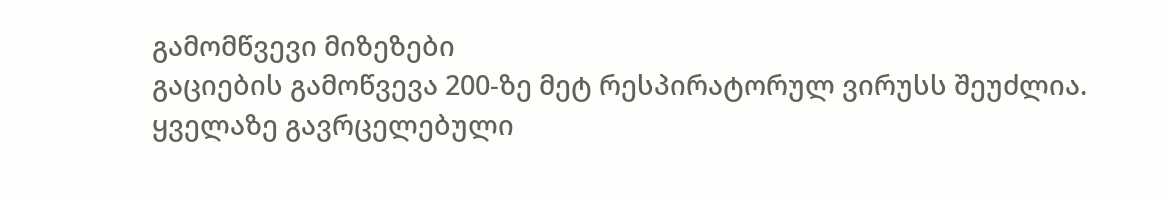გამომწვევი მიზეზები
გაციების გამოწვევა 200-ზე მეტ რესპირატორულ ვირუსს შეუძლია. ყველაზე გავრცელებული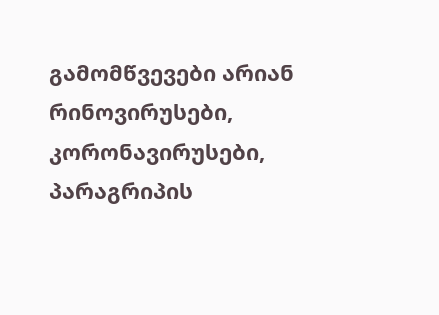გამომწვევები არიან რინოვირუსები, კორონავირუსები, პარაგრიპის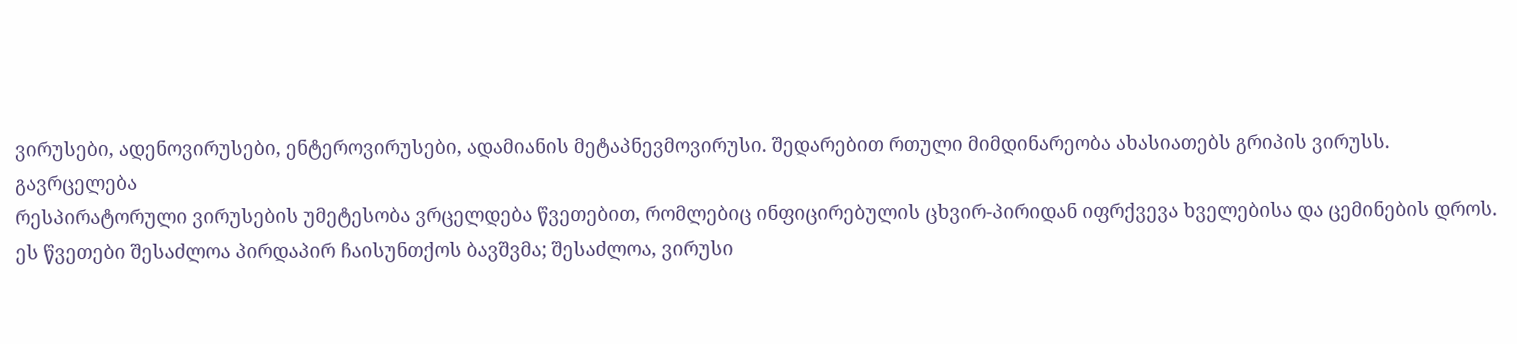ვირუსები, ადენოვირუსები, ენტეროვირუსები, ადამიანის მეტაპნევმოვირუსი. შედარებით რთული მიმდინარეობა ახასიათებს გრიპის ვირუსს.
გავრცელება
რესპირატორული ვირუსების უმეტესობა ვრცელდება წვეთებით, რომლებიც ინფიცირებულის ცხვირ-პირიდან იფრქვევა ხველებისა და ცემინების დროს. ეს წვეთები შესაძლოა პირდაპირ ჩაისუნთქოს ბავშვმა; შესაძლოა, ვირუსი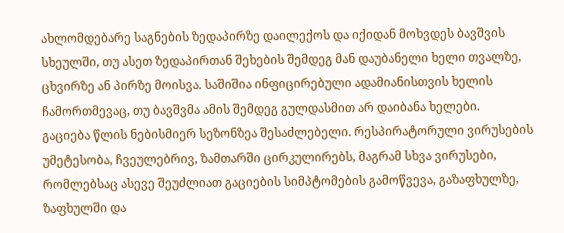ახლომდებარე საგნების ზედაპირზე დაილექოს და იქიდან მოხვდეს ბავშვის სხეულში, თუ ასეთ ზედაპირთან შეხების შემდეგ მან დაუბანელი ხელი თვალზე, ცხვირზე ან პირზე მოისვა. საშიშია ინფიცირებული ადამიანისთვის ხელის ჩამორთმევაც, თუ ბავშვმა ამის შემდეგ გულდასმით არ დაიბანა ხელები.
გაციება წლის ნებისმიერ სეზონზეა შესაძლებელი. რესპირატორული ვირუსების უმეტესობა, ჩვეულებრივ, ზამთარში ცირკულირებს, მაგრამ სხვა ვირუსები, რომლებსაც ასევე შეუძლიათ გაციების სიმპტომების გამოწვევა, გაზაფხულზე, ზაფხულში და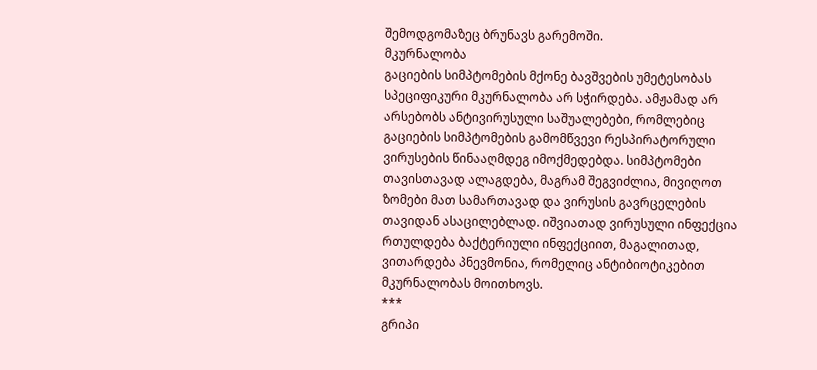შემოდგომაზეც ბრუნავს გარემოში.
მკურნალობა
გაციების სიმპტომების მქონე ბავშვების უმეტესობას სპეციფიკური მკურნალობა არ სჭირდება. ამჟამად არ არსებობს ანტივირუსული საშუალებები, რომლებიც გაციების სიმპტომების გამომწვევი რესპირატორული ვირუსების წინააღმდეგ იმოქმედებდა. სიმპტომები თავისთავად ალაგდება, მაგრამ შეგვიძლია, მივიღოთ ზომები მათ სამართავად და ვირუსის გავრცელების თავიდან ასაცილებლად. იშვიათად ვირუსული ინფექცია რთულდება ბაქტერიული ინფექციით, მაგალითად, ვითარდება პნევმონია, რომელიც ანტიბიოტიკებით მკურნალობას მოითხოვს.
***
გრიპი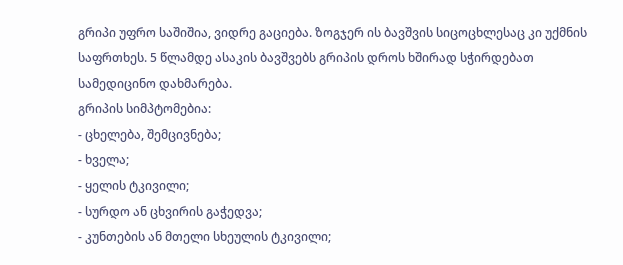გრიპი უფრო საშიშია, ვიდრე გაციება. ზოგჯერ ის ბავშვის სიცოცხლესაც კი უქმნის საფრთხეს. 5 წლამდე ასაკის ბავშვებს გრიპის დროს ხშირად სჭირდებათ სამედიცინო დახმარება.
გრიპის სიმპტომებია:
- ცხელება, შემცივნება;
- ხველა;
- ყელის ტკივილი;
- სურდო ან ცხვირის გაჭედვა;
- კუნთების ან მთელი სხეულის ტკივილი;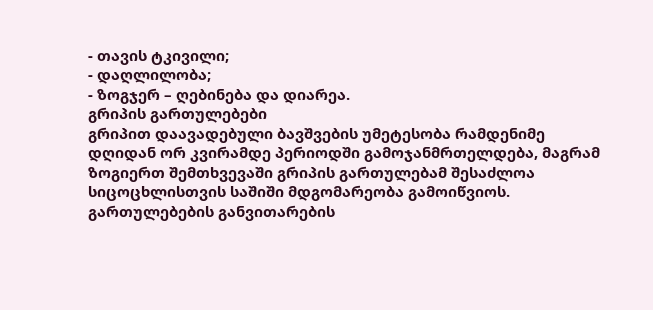- თავის ტკივილი;
- დაღლილობა;
- ზოგჯერ – ღებინება და დიარეა.
გრიპის გართულებები
გრიპით დაავადებული ბავშვების უმეტესობა რამდენიმე დღიდან ორ კვირამდე პერიოდში გამოჯანმრთელდება, მაგრამ ზოგიერთ შემთხვევაში გრიპის გართულებამ შესაძლოა სიცოცხლისთვის საშიში მდგომარეობა გამოიწვიოს.
გართულებების განვითარების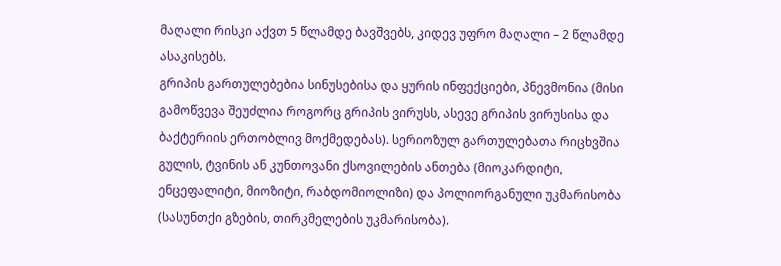მაღალი რისკი აქვთ 5 წლამდე ბავშვებს, კიდევ უფრო მაღალი – 2 წლამდე ასაკისებს.
გრიპის გართულებებია სინუსებისა და ყურის ინფექციები, პნევმონია (მისი გამოწვევა შეუძლია როგორც გრიპის ვირუსს, ასევე გრიპის ვირუსისა და ბაქტერიის ერთობლივ მოქმედებას). სერიოზულ გართულებათა რიცხვშია გულის, ტვინის ან კუნთოვანი ქსოვილების ანთება (მიოკარდიტი, ენცეფალიტი, მიოზიტი, რაბდომიოლიზი) და პოლიორგანული უკმარისობა (სასუნთქი გზების, თირკმელების უკმარისობა).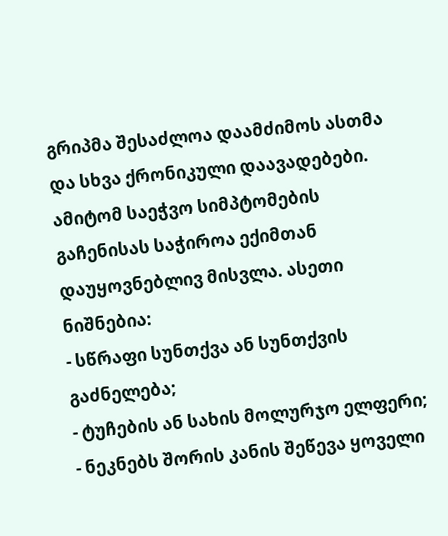გრიპმა შესაძლოა დაამძიმოს ასთმა და სხვა ქრონიკული დაავადებები.
ამიტომ საეჭვო სიმპტომების გაჩენისას საჭიროა ექიმთან დაუყოვნებლივ მისვლა. ასეთი ნიშნებია:
- სწრაფი სუნთქვა ან სუნთქვის გაძნელება;
- ტუჩების ან სახის მოლურჯო ელფერი;
- ნეკნებს შორის კანის შეწევა ყოველი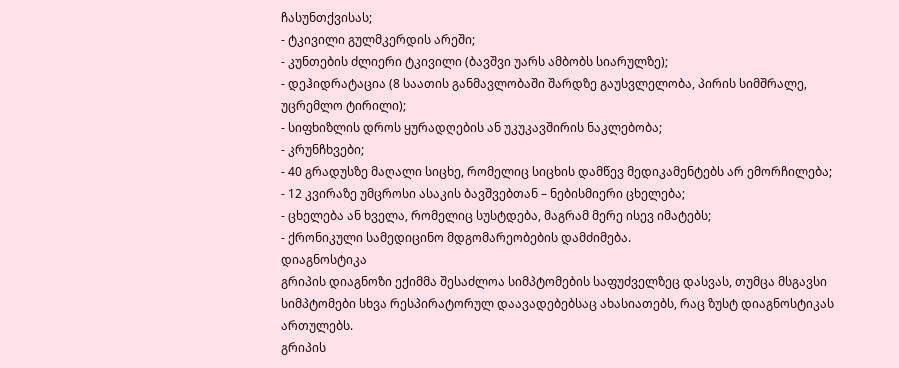ჩასუნთქვისას;
- ტკივილი გულმკერდის არეში;
- კუნთების ძლიერი ტკივილი (ბავშვი უარს ამბობს სიარულზე);
- დეჰიდრატაცია (8 საათის განმავლობაში შარდზე გაუსვლელობა, პირის სიმშრალე, უცრემლო ტირილი);
- სიფხიზლის დროს ყურადღების ან უკუკავშირის ნაკლებობა;
- კრუნჩხვები;
- 40 გრადუსზე მაღალი სიცხე, რომელიც სიცხის დამწევ მედიკამენტებს არ ემორჩილება;
- 12 კვირაზე უმცროსი ასაკის ბავშვებთან – ნებისმიერი ცხელება;
- ცხელება ან ხველა, რომელიც სუსტდება, მაგრამ მერე ისევ იმატებს;
- ქრონიკული სამედიცინო მდგომარეობების დამძიმება.
დიაგნოსტიკა
გრიპის დიაგნოზი ექიმმა შესაძლოა სიმპტომების საფუძველზეც დასვას, თუმცა მსგავსი სიმპტომები სხვა რესპირატორულ დაავადებებსაც ახასიათებს, რაც ზუსტ დიაგნოსტიკას ართულებს.
გრიპის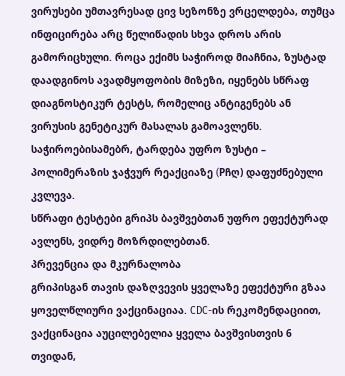ვირუსები უმთავრესად ცივ სეზონზე ვრცელდება, თუმცა ინფიცირება არც წელიწადის სხვა დროს არის გამორიცხული. როცა ექიმს საჭიროდ მიაჩნია, ზუსტად დაადგინოს ავადმყოფობის მიზეზი, იყენებს სწრაფ დიაგნოსტიკურ ტესტს, რომელიც ანტიგენებს ან ვირუსის გენეტიკურ მასალას გამოავლენს. საჭიროებისამებრ, ტარდება უფრო ზუსტი – პოლიმერაზის ჯაჭვურ რეაქციაზე (Pჩღ) დაფუძნებული კვლევა.
სწრაფი ტესტები გრიპს ბავშვებთან უფრო ეფექტურად ავლენს, ვიდრე მოზრდილებთან.
პრევენცია და მკურნალობა
გრიპისგან თავის დაზღვევის ყველაზე ეფექტური გზაა ყოველწლიური ვაქცინაციაა. CDC-ის რეკომენდაციით, ვაქცინაცია აუცილებელია ყველა ბავშვისთვის 6 თვიდან,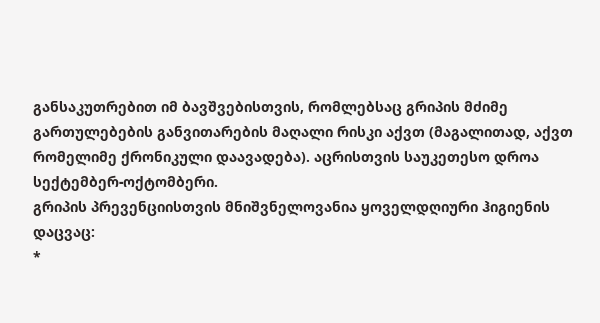განსაკუთრებით იმ ბავშვებისთვის, რომლებსაც გრიპის მძიმე გართულებების განვითარების მაღალი რისკი აქვთ (მაგალითად, აქვთ რომელიმე ქრონიკული დაავადება). აცრისთვის საუკეთესო დროა სექტემბერ-ოქტომბერი.
გრიპის პრევენციისთვის მნიშვნელოვანია ყოველდღიური ჰიგიენის დაცვაც:
*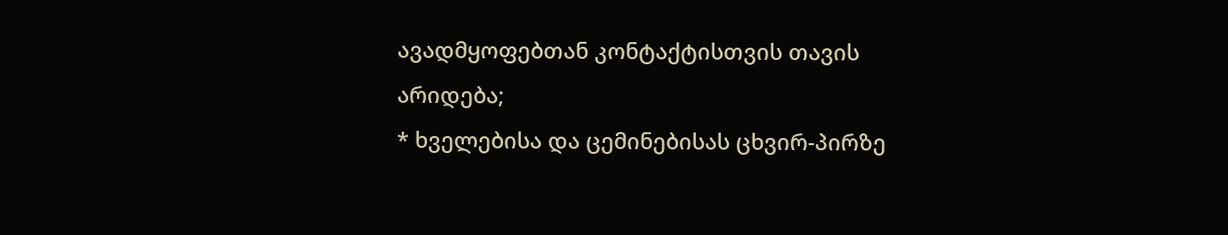ავადმყოფებთან კონტაქტისთვის თავის არიდება;
* ხველებისა და ცემინებისას ცხვირ-პირზე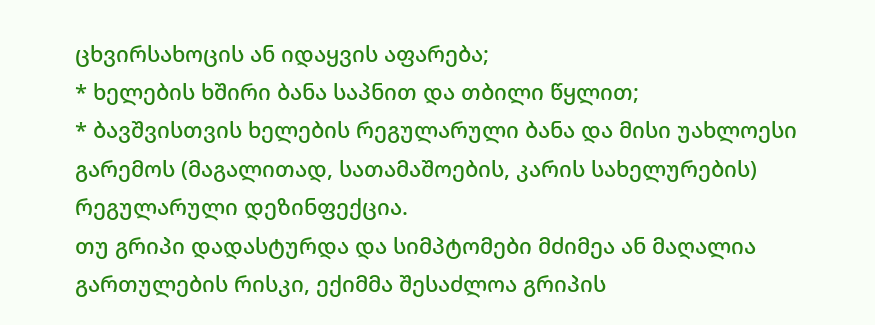ცხვირსახოცის ან იდაყვის აფარება;
* ხელების ხშირი ბანა საპნით და თბილი წყლით;
* ბავშვისთვის ხელების რეგულარული ბანა და მისი უახლოესი გარემოს (მაგალითად, სათამაშოების, კარის სახელურების) რეგულარული დეზინფექცია.
თუ გრიპი დადასტურდა და სიმპტომები მძიმეა ან მაღალია გართულების რისკი, ექიმმა შესაძლოა გრიპის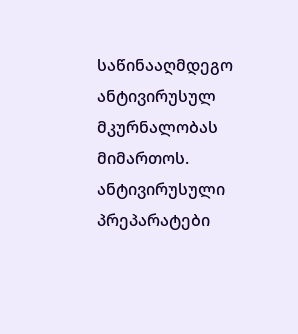საწინააღმდეგო ანტივირუსულ მკურნალობას მიმართოს. ანტივირუსული პრეპარატები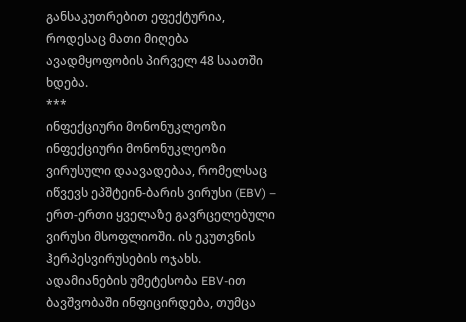განსაკუთრებით ეფექტურია, როდესაც მათი მიღება ავადმყოფობის პირველ 48 საათში ხდება.
***
ინფექციური მონონუკლეოზი
ინფექციური მონონუკლეოზი ვირუსული დაავადებაა, რომელსაც იწვევს ეპშტეინ-ბარის ვირუსი (EBV) – ერთ-ერთი ყველაზე გავრცელებული ვირუსი მსოფლიოში. ის ეკუთვნის ჰერპესვირუსების ოჯახს. ადამიანების უმეტესობა EBV-ით ბავშვობაში ინფიცირდება, თუმცა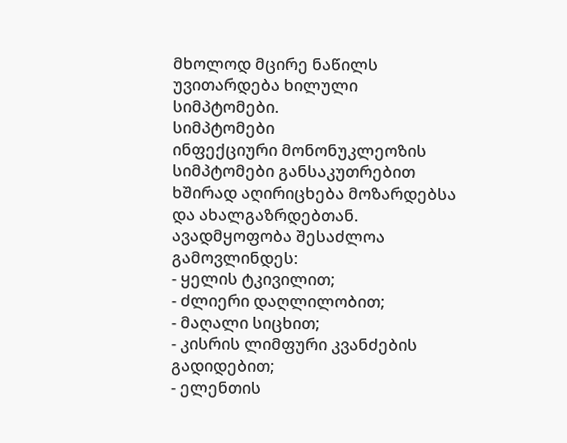მხოლოდ მცირე ნაწილს უვითარდება ხილული სიმპტომები.
სიმპტომები
ინფექციური მონონუკლეოზის სიმპტომები განსაკუთრებით ხშირად აღირიცხება მოზარდებსა და ახალგაზრდებთან. ავადმყოფობა შესაძლოა გამოვლინდეს:
- ყელის ტკივილით;
- ძლიერი დაღლილობით;
- მაღალი სიცხით;
- კისრის ლიმფური კვანძების გადიდებით;
- ელენთის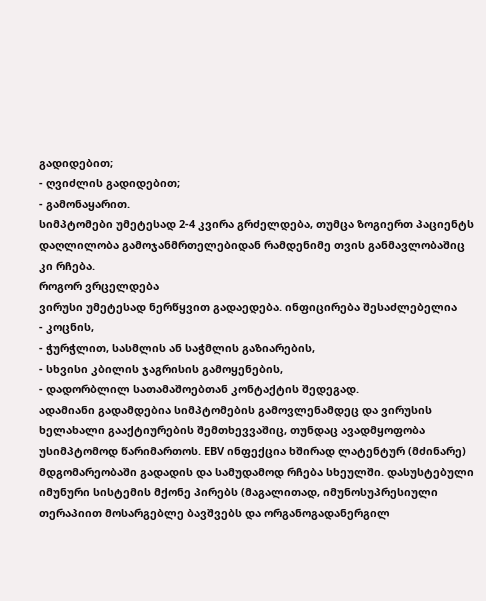გადიდებით;
- ღვიძლის გადიდებით;
- გამონაყარით.
სიმპტომები უმეტესად 2-4 კვირა გრძელდება, თუმცა ზოგიერთ პაციენტს დაღლილობა გამოჯანმრთელებიდან რამდენიმე თვის განმავლობაშიც კი რჩება.
როგორ ვრცელდება
ვირუსი უმეტესად ნერწყვით გადაედება. ინფიცირება შესაძლებელია
- კოცნის,
- ჭურჭლით, სასმლის ან საჭმლის გაზიარების,
- სხვისი კბილის ჯაგრისის გამოყენების,
- დადორბლილ სათამაშოებთან კონტაქტის შედეგად.
ადამიანი გადამდებია სიმპტომების გამოვლენამდეც და ვირუსის ხელახალი გააქტიურების შემთხევვაშიც, თუნდაც ავადმყოფობა უსიმპტომოდ წარიმართოს. EBV ინფექცია ხშირად ლატენტურ (მძინარე) მდგომარეობაში გადადის და სამუდამოდ რჩება სხეულში. დასუსტებული იმუნური სისტემის მქონე პირებს (მაგალითად, იმუნოსუპრესიული თერაპიით მოსარგებლე ბავშვებს და ორგანოგადანერგილ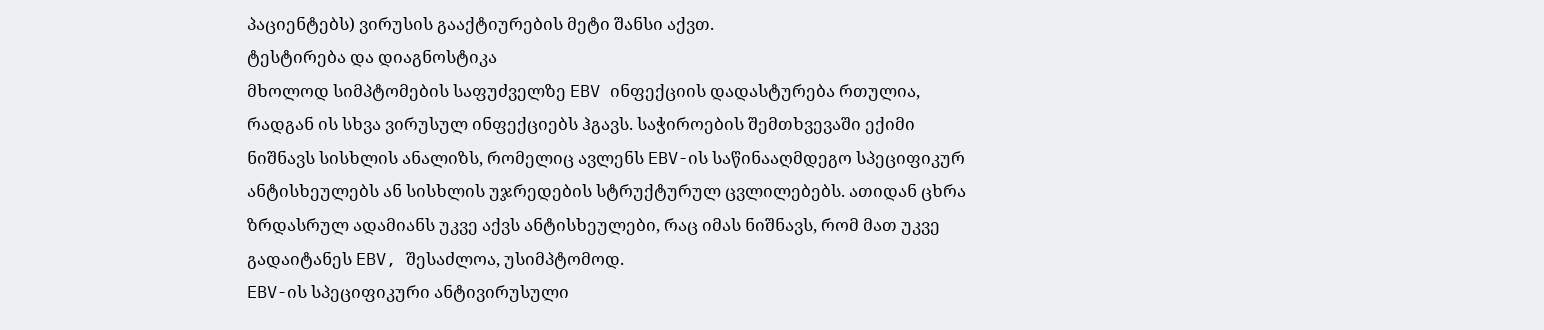პაციენტებს) ვირუსის გააქტიურების მეტი შანსი აქვთ.
ტესტირება და დიაგნოსტიკა
მხოლოდ სიმპტომების საფუძველზე EBV ინფექციის დადასტურება რთულია, რადგან ის სხვა ვირუსულ ინფექციებს ჰგავს. საჭიროების შემთხვევაში ექიმი ნიშნავს სისხლის ანალიზს, რომელიც ავლენს EBV-ის საწინააღმდეგო სპეციფიკურ ანტისხეულებს ან სისხლის უჯრედების სტრუქტურულ ცვლილებებს. ათიდან ცხრა ზრდასრულ ადამიანს უკვე აქვს ანტისხეულები, რაც იმას ნიშნავს, რომ მათ უკვე გადაიტანეს EBV, შესაძლოა, უსიმპტომოდ.
EBV-ის სპეციფიკური ანტივირუსული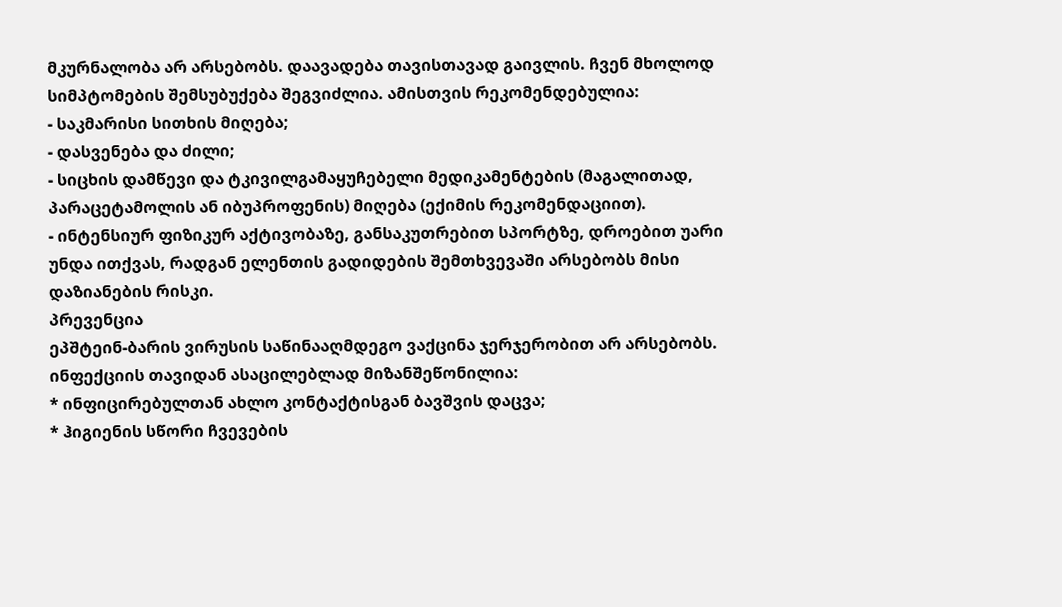მკურნალობა არ არსებობს. დაავადება თავისთავად გაივლის. ჩვენ მხოლოდ სიმპტომების შემსუბუქება შეგვიძლია. ამისთვის რეკომენდებულია:
- საკმარისი სითხის მიღება;
- დასვენება და ძილი;
- სიცხის დამწევი და ტკივილგამაყუჩებელი მედიკამენტების (მაგალითად, პარაცეტამოლის ან იბუპროფენის) მიღება (ექიმის რეკომენდაციით).
- ინტენსიურ ფიზიკურ აქტივობაზე, განსაკუთრებით სპორტზე, დროებით უარი უნდა ითქვას, რადგან ელენთის გადიდების შემთხვევაში არსებობს მისი დაზიანების რისკი.
პრევენცია
ეპშტეინ-ბარის ვირუსის საწინააღმდეგო ვაქცინა ჯერჯერობით არ არსებობს. ინფექციის თავიდან ასაცილებლად მიზანშეწონილია:
* ინფიცირებულთან ახლო კონტაქტისგან ბავშვის დაცვა;
* ჰიგიენის სწორი ჩვევების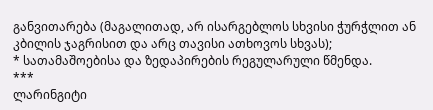განვითარება (მაგალითად, არ ისარგებლოს სხვისი ჭურჭლით ან კბილის ჯაგრისით და არც თავისი ათხოვოს სხვას);
* სათამაშოებისა და ზედაპირების რეგულარული წმენდა.
***
ლარინგიტი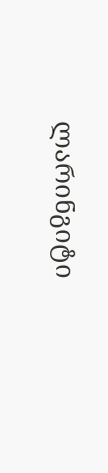ლარინგიტი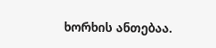ხორხის ანთებაა.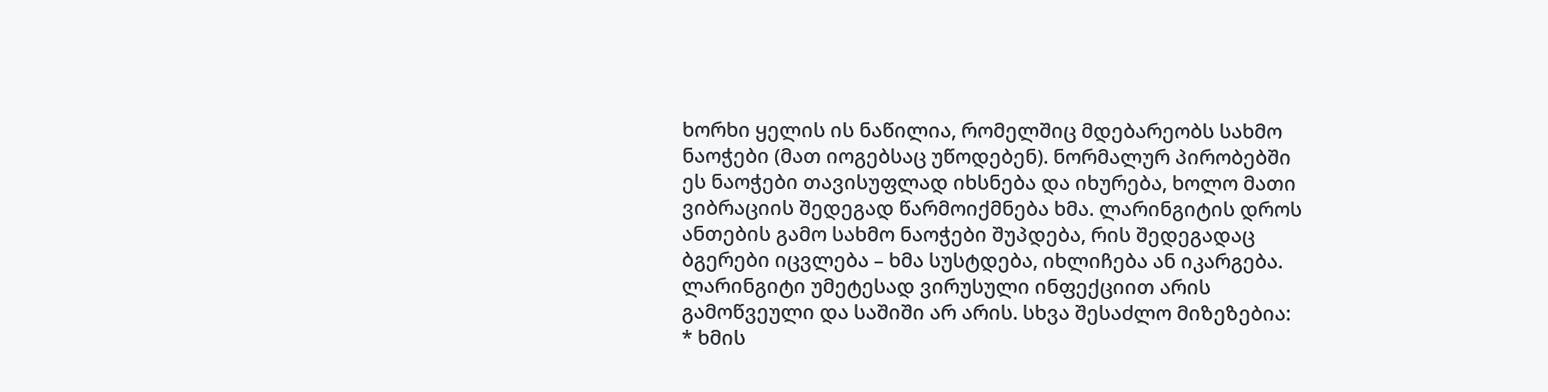ხორხი ყელის ის ნაწილია, რომელშიც მდებარეობს სახმო ნაოჭები (მათ იოგებსაც უწოდებენ). ნორმალურ პირობებში ეს ნაოჭები თავისუფლად იხსნება და იხურება, ხოლო მათი ვიბრაციის შედეგად წარმოიქმნება ხმა. ლარინგიტის დროს ანთების გამო სახმო ნაოჭები შუპდება, რის შედეგადაც ბგერები იცვლება – ხმა სუსტდება, იხლიჩება ან იკარგება.
ლარინგიტი უმეტესად ვირუსული ინფექციით არის გამოწვეული და საშიში არ არის. სხვა შესაძლო მიზეზებია:
* ხმის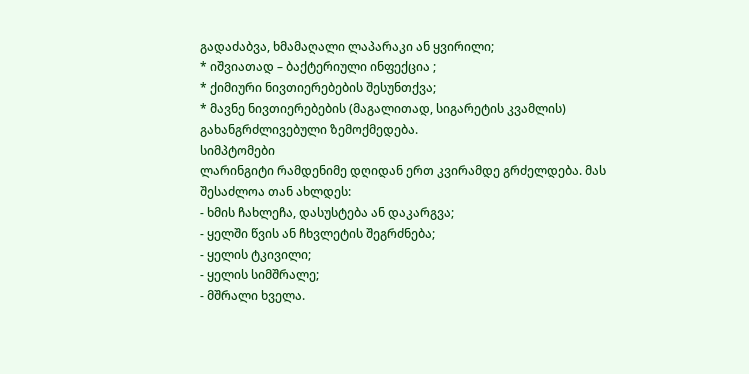გადაძაბვა, ხმამაღალი ლაპარაკი ან ყვირილი;
* იშვიათად – ბაქტერიული ინფექცია ;
* ქიმიური ნივთიერებების შესუნთქვა;
* მავნე ნივთიერებების (მაგალითად, სიგარეტის კვამლის) გახანგრძლივებული ზემოქმედება.
სიმპტომები
ლარინგიტი რამდენიმე დღიდან ერთ კვირამდე გრძელდება. მას შესაძლოა თან ახლდეს:
- ხმის ჩახლეჩა, დასუსტება ან დაკარგვა;
- ყელში წვის ან ჩხვლეტის შეგრძნება;
- ყელის ტკივილი;
- ყელის სიმშრალე;
- მშრალი ხველა.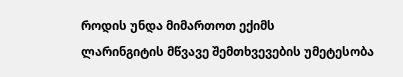როდის უნდა მიმართოთ ექიმს
ლარინგიტის მწვავე შემთხვევების უმეტესობა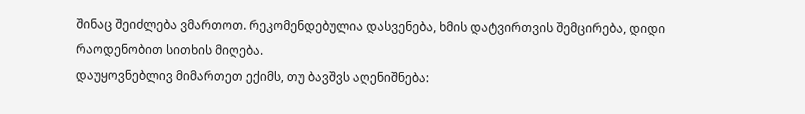შინაც შეიძლება ვმართოთ. რეკომენდებულია დასვენება, ხმის დატვირთვის შემცირება, დიდი რაოდენობით სითხის მიღება.
დაუყოვნებლივ მიმართეთ ექიმს, თუ ბავშვს აღენიშნება: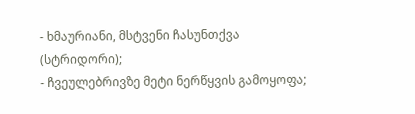- ხმაურიანი, მსტვენი ჩასუნთქვა (სტრიდორი);
- ჩვეულებრივზე მეტი ნერწყვის გამოყოფა;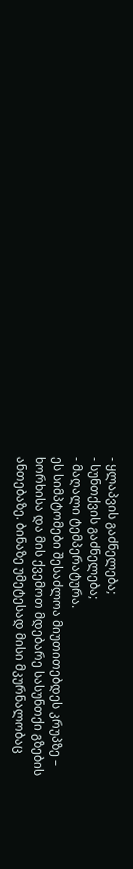- ყლაპვის გაძნელება;
- სუნთქვის გაძნელება;
- მაღალი ტემპერატურა.
ეს სიმპტომები შესაძლოა მიუთითებდეს კრუპზე – ხორხისა და მის ქვემოთ მდებარე სასუნთქი გზების ანთებაზე. ბინაზე უმეტესად მისი მკურნალობაც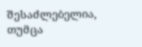შესაძლებელია, თუმცა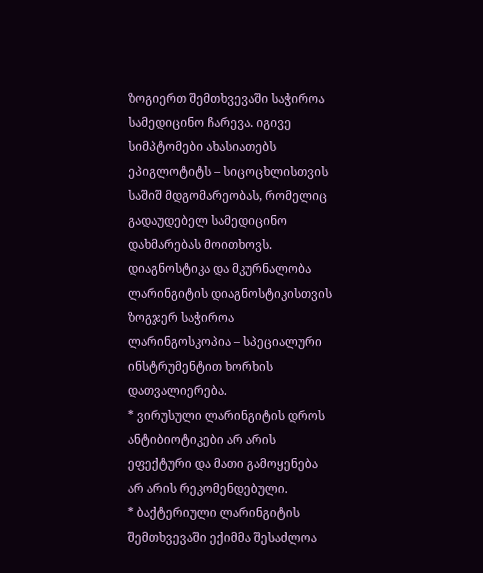ზოგიერთ შემთხვევაში საჭიროა სამედიცინო ჩარევა. იგივე სიმპტომები ახასიათებს ეპიგლოტიტს – სიცოცხლისთვის საშიშ მდგომარეობას, რომელიც გადაუდებელ სამედიცინო დახმარებას მოითხოვს.
დიაგნოსტიკა და მკურნალობა
ლარინგიტის დიაგნოსტიკისთვის ზოგჯერ საჭიროა ლარინგოსკოპია – სპეციალური ინსტრუმენტით ხორხის დათვალიერება.
* ვირუსული ლარინგიტის დროს ანტიბიოტიკები არ არის ეფექტური და მათი გამოყენება არ არის რეკომენდებული.
* ბაქტერიული ლარინგიტის შემთხვევაში ექიმმა შესაძლოა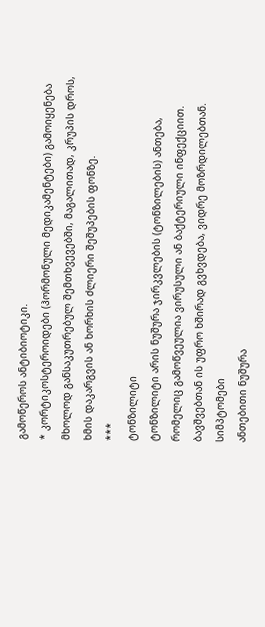გამოწეროს ანტიბიოტიკი.
* კორტიკოსტეროიდები (ჰორმონული მედიკამენტები) გამოიყენება მხოლოდ განსაკუთრებულ შემთხვევებში, მაგალითად, კრუპის დროს, ხმის დაკარგვის ან ხორხის ძლიერი შეშუპების ფონზე.
***
ტონზილიტი
ტონზილიტი არის ნუშურა ჯირკვლების (ტონზილების) ანთება, რომელიც გამოწვეულია ვირუსული ან ბაქტერიული ინფექციით. ბავშვებთან ის უფრო ხშირად გვხვდება, ვიდრე მოზრდილებთან.
სიმპტომები
ანთებითი ნუშურა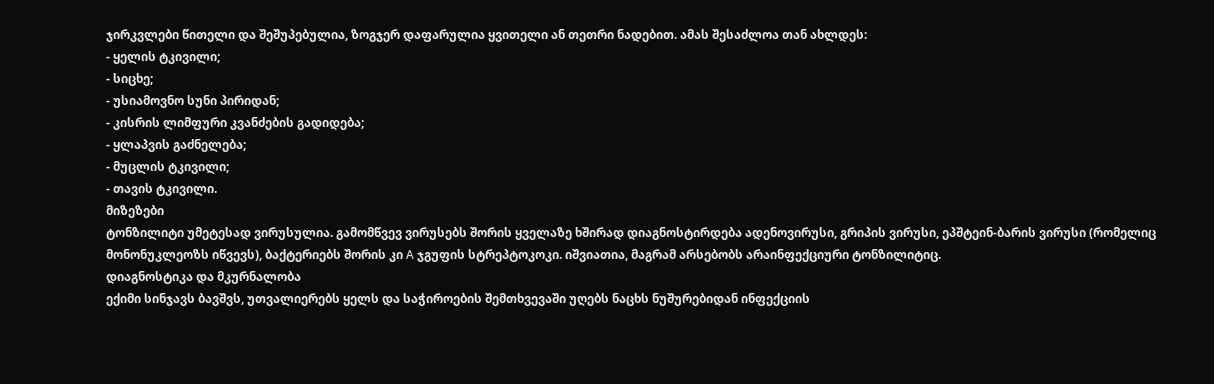ჯირკვლები წითელი და შეშუპებულია, ზოგჯერ დაფარულია ყვითელი ან თეთრი ნადებით. ამას შესაძლოა თან ახლდეს:
- ყელის ტკივილი;
- სიცხე;
- უსიამოვნო სუნი პირიდან;
- კისრის ლიმფური კვანძების გადიდება;
- ყლაპვის გაძნელება;
- მუცლის ტკივილი;
- თავის ტკივილი.
მიზეზები
ტონზილიტი უმეტესად ვირუსულია. გამომწვევ ვირუსებს შორის ყველაზე ხშირად დიაგნოსტირდება ადენოვირუსი, გრიპის ვირუსი, ეპშტეინ-ბარის ვირუსი (რომელიც მონონუკლეოზს იწვევს), ბაქტერიებს შორის კი A ჯგუფის სტრეპტოკოკი. იშვიათია, მაგრამ არსებობს არაინფექციური ტონზილიტიც.
დიაგნოსტიკა და მკურნალობა
ექიმი სინჯავს ბავშვს, უთვალიერებს ყელს და საჭიროების შემთხვევაში უღებს ნაცხს ნუშურებიდან ინფექციის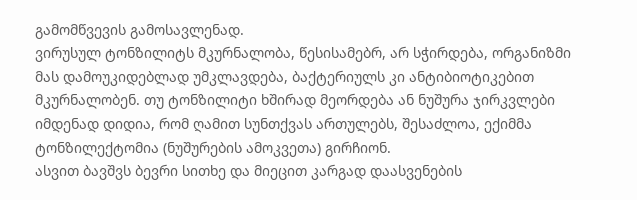გამომწვევის გამოსავლენად.
ვირუსულ ტონზილიტს მკურნალობა, წესისამებრ, არ სჭირდება, ორგანიზმი მას დამოუკიდებლად უმკლავდება, ბაქტერიულს კი ანტიბიოტიკებით მკურნალობენ. თუ ტონზილიტი ხშირად მეორდება ან ნუშურა ჯირკვლები იმდენად დიდია, რომ ღამით სუნთქვას ართულებს, შესაძლოა, ექიმმა ტონზილექტომია (ნუშურების ამოკვეთა) გირჩიონ.
ასვით ბავშვს ბევრი სითხე და მიეცით კარგად დაასვენების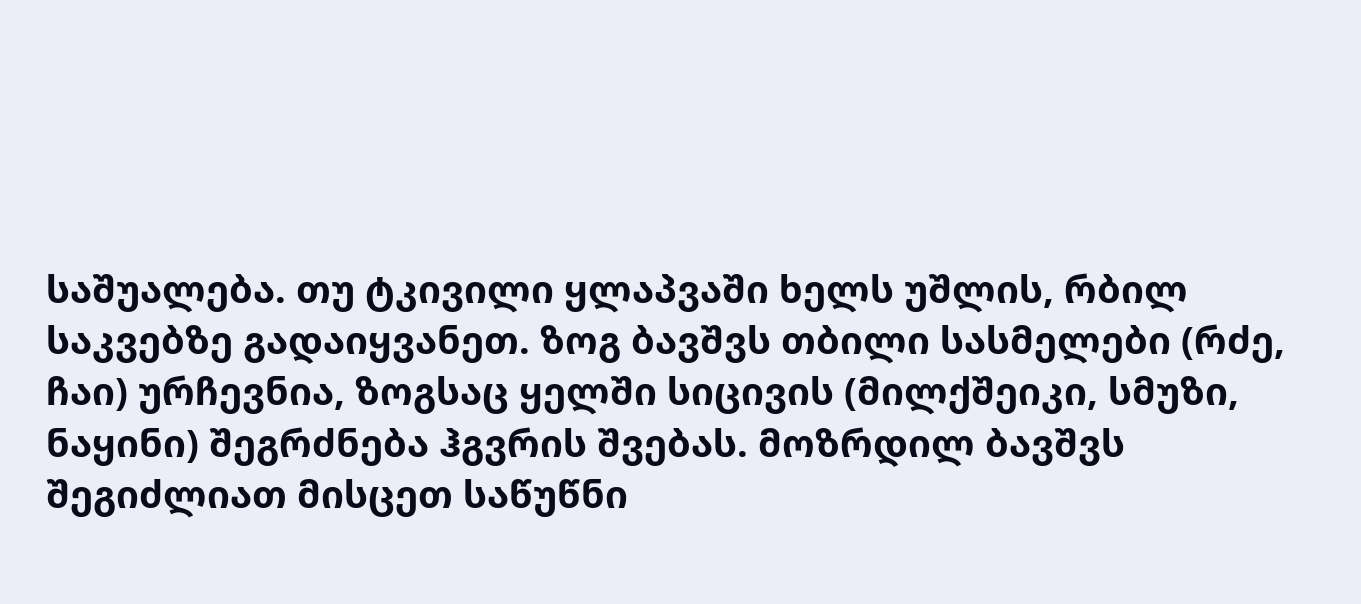საშუალება. თუ ტკივილი ყლაპვაში ხელს უშლის, რბილ საკვებზე გადაიყვანეთ. ზოგ ბავშვს თბილი სასმელები (რძე, ჩაი) ურჩევნია, ზოგსაც ყელში სიცივის (მილქშეიკი, სმუზი, ნაყინი) შეგრძნება ჰგვრის შვებას. მოზრდილ ბავშვს შეგიძლიათ მისცეთ საწუწნი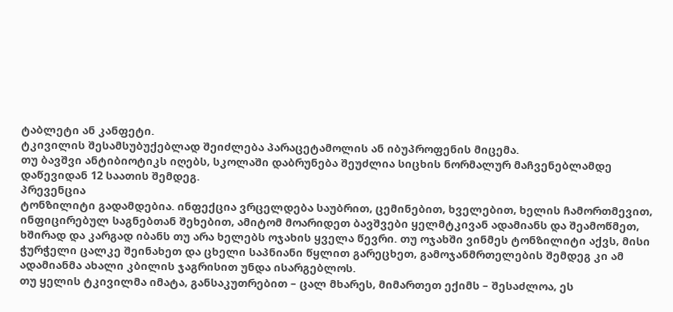ტაბლეტი ან კანფეტი.
ტკივილის შესამსუბუქებლად შეიძლება პარაცეტამოლის ან იბუპროფენის მიცემა.
თუ ბავშვი ანტიბიოტიკს იღებს, სკოლაში დაბრუნება შეუძლია სიცხის ნორმალურ მაჩვენებლამდე დაწევიდან 12 საათის შემდეგ.
პრევენცია
ტონზილიტი გადამდებია. ინფექცია ვრცელდება საუბრით, ცემინებით, ხველებით, ხელის ჩამორთმევით, ინფიცირებულ საგნებთან შეხებით, ამიტომ მოარიდეთ ბავშვები ყელმტკივან ადამიანს და შეამოწმეთ, ხშირად და კარგად იბანს თუ არა ხელებს ოჯახის ყველა წევრი. თუ ოჯახში ვინმეს ტონზილიტი აქვს, მისი ჭურჭელი ცალკე შეინახეთ და ცხელი საპნიანი წყლით გარეცხეთ, გამოჯანმრთელების შემდეგ კი ამ ადამიანმა ახალი კბილის ჯაგრისით უნდა ისარგებლოს.
თუ ყელის ტკივილმა იმატა, განსაკუთრებით – ცალ მხარეს, მიმართეთ ექიმს – შესაძლოა, ეს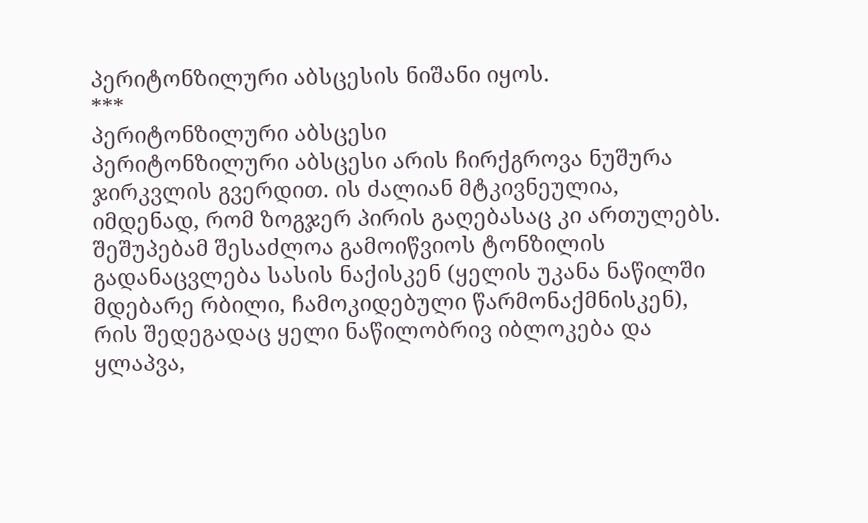პერიტონზილური აბსცესის ნიშანი იყოს.
***
პერიტონზილური აბსცესი
პერიტონზილური აბსცესი არის ჩირქგროვა ნუშურა ჯირკვლის გვერდით. ის ძალიან მტკივნეულია, იმდენად, რომ ზოგჯერ პირის გაღებასაც კი ართულებს.
შეშუპებამ შესაძლოა გამოიწვიოს ტონზილის გადანაცვლება სასის ნაქისკენ (ყელის უკანა ნაწილში მდებარე რბილი, ჩამოკიდებული წარმონაქმნისკენ), რის შედეგადაც ყელი ნაწილობრივ იბლოკება და ყლაპვა,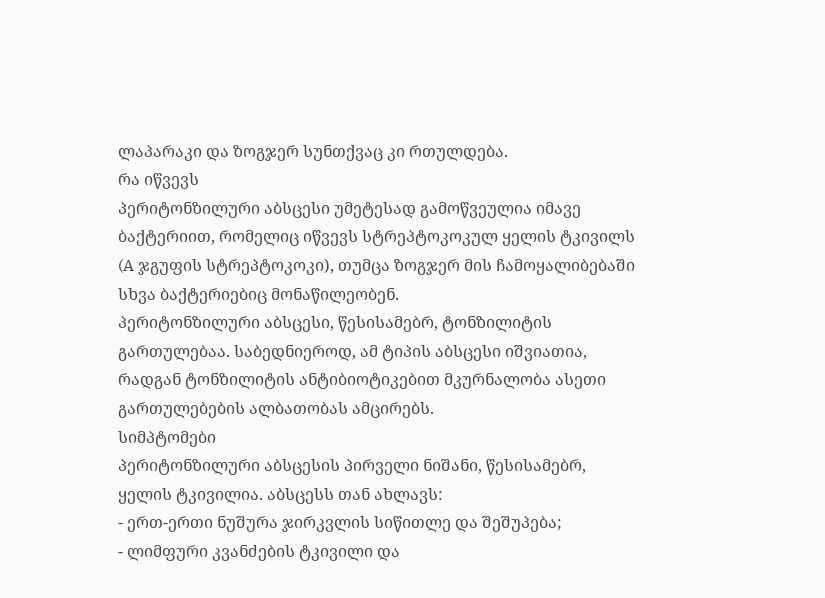ლაპარაკი და ზოგჯერ სუნთქვაც კი რთულდება.
რა იწვევს
პერიტონზილური აბსცესი უმეტესად გამოწვეულია იმავე ბაქტერიით, რომელიც იწვევს სტრეპტოკოკულ ყელის ტკივილს (A ჯგუფის სტრეპტოკოკი), თუმცა ზოგჯერ მის ჩამოყალიბებაში სხვა ბაქტერიებიც მონაწილეობენ.
პერიტონზილური აბსცესი, წესისამებრ, ტონზილიტის გართულებაა. საბედნიეროდ, ამ ტიპის აბსცესი იშვიათია, რადგან ტონზილიტის ანტიბიოტიკებით მკურნალობა ასეთი გართულებების ალბათობას ამცირებს.
სიმპტომები
პერიტონზილური აბსცესის პირველი ნიშანი, წესისამებრ, ყელის ტკივილია. აბსცესს თან ახლავს:
- ერთ-ერთი ნუშურა ჯირკვლის სიწითლე და შეშუპება;
- ლიმფური კვანძების ტკივილი და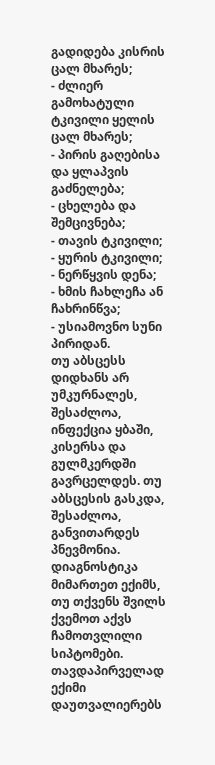გადიდება კისრის ცალ მხარეს;
- ძლიერ გამოხატული ტკივილი ყელის ცალ მხარეს;
- პირის გაღებისა და ყლაპვის გაძნელება;
- ცხელება და შემცივნება;
- თავის ტკივილი;
- ყურის ტკივილი;
- ნერწყვის დენა;
- ხმის ჩახლეჩა ან ჩახრინწვა;
- უსიამოვნო სუნი პირიდან.
თუ აბსცესს დიდხანს არ უმკურნალეს, შესაძლოა, ინფექცია ყბაში, კისერსა და გულმკერდში გავრცელდეს. თუ აბსცესის გასკდა, შესაძლოა, განვითარდეს პნევმონია.
დიაგნოსტიკა
მიმართეთ ექიმს, თუ თქვენს შვილს ქვემოთ აქვს ჩამოთვლილი სიპტომები. თავდაპირველად ექიმი დაუთვალიერებს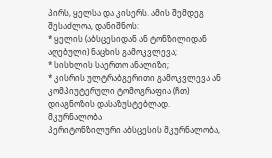პირს, ყელსა და კისერს. ამის შემდეგ შესაძლოა, დანიშნოს:
* ყელის (აბსცესიდან ან ტონზილიდან აღებული) ნაცხის გამოკვლევა;
* სისხლის საერთო ანალიზი;
* კისრის ულტრაბგერითი გამოკვლევა ან კომპიუტერული ტომოგრაფია (ჩთ) დიაგნოზის დასაზუსტებლად.
მკურნალობა
პერიტონზილური აბსცესის მკურნალობა,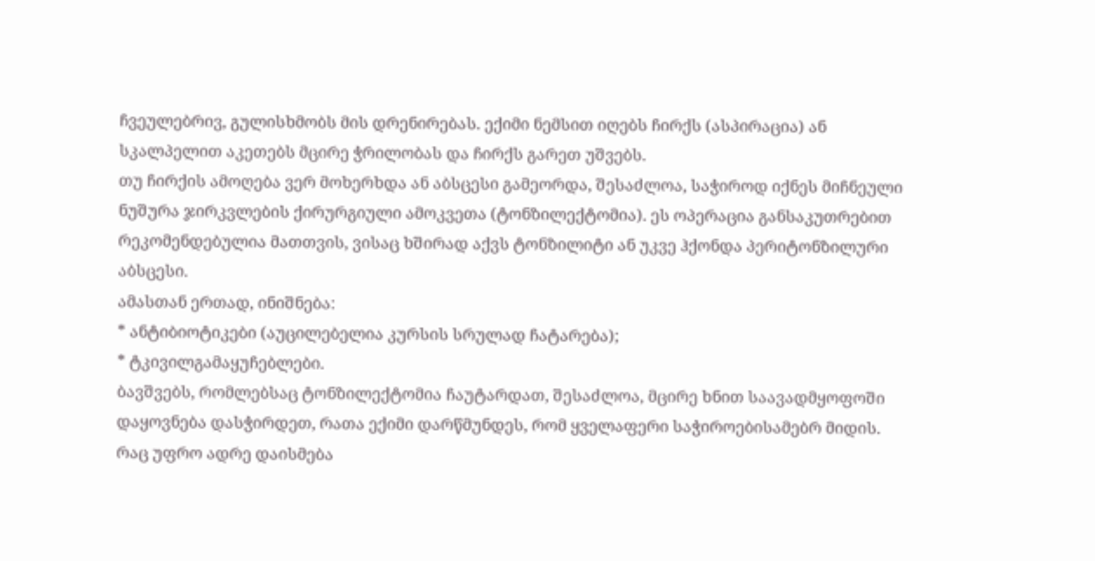ჩვეულებრივ, გულისხმობს მის დრენირებას. ექიმი ნემსით იღებს ჩირქს (ასპირაცია) ან სკალპელით აკეთებს მცირე ჭრილობას და ჩირქს გარეთ უშვებს.
თუ ჩირქის ამოღება ვერ მოხერხდა ან აბსცესი გამეორდა, შესაძლოა, საჭიროდ იქნეს მიჩნეული ნუშურა ჯირკვლების ქირურგიული ამოკვეთა (ტონზილექტომია). ეს ოპერაცია განსაკუთრებით რეკომენდებულია მათთვის, ვისაც ხშირად აქვს ტონზილიტი ან უკვე ჰქონდა პერიტონზილური აბსცესი.
ამასთან ერთად, ინიშნება:
* ანტიბიოტიკები (აუცილებელია კურსის სრულად ჩატარება);
* ტკივილგამაყუჩებლები.
ბავშვებს, რომლებსაც ტონზილექტომია ჩაუტარდათ, შესაძლოა, მცირე ხნით საავადმყოფოში დაყოვნება დასჭირდეთ, რათა ექიმი დარწმუნდეს, რომ ყველაფერი საჭიროებისამებრ მიდის.
რაც უფრო ადრე დაისმება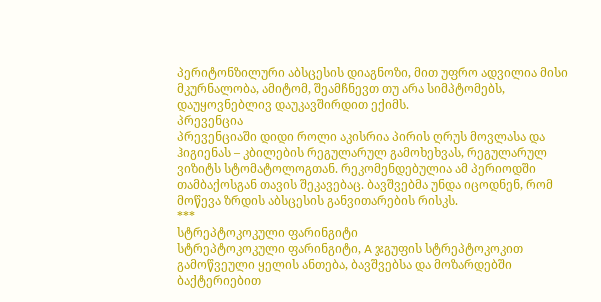პერიტონზილური აბსცესის დიაგნოზი, მით უფრო ადვილია მისი მკურნალობა, ამიტომ, შეამჩნევთ თუ არა სიმპტომებს, დაუყოვნებლივ დაუკავშირდით ექიმს.
პრევენცია
პრევენციაში დიდი როლი აკისრია პირის ღრუს მოვლასა და ჰიგიენას – კბილების რეგულარულ გამოხეხვას, რეგულარულ ვიზიტს სტომატოლოგთან. რეკომენდებულია ამ პერიოდში თამბაქოსგან თავის შეკავებაც. ბავშვებმა უნდა იცოდნენ, რომ მოწევა ზრდის აბსცესის განვითარების რისკს.
***
სტრეპტოკოკული ფარინგიტი
სტრეპტოკოკული ფარინგიტი, A ჯგუფის სტრეპტოკოკით გამოწვეული ყელის ანთება, ბავშვებსა და მოზარდებში ბაქტერიებით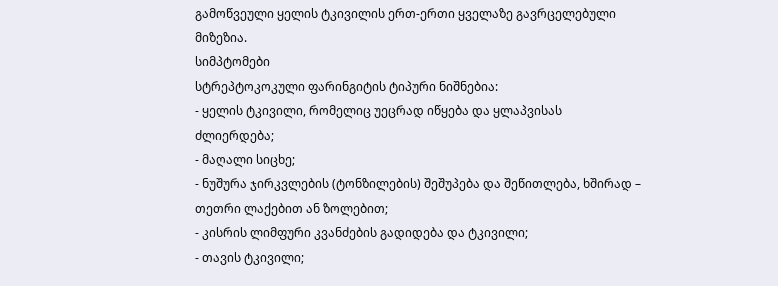გამოწვეული ყელის ტკივილის ერთ-ერთი ყველაზე გავრცელებული მიზეზია.
სიმპტომები
სტრეპტოკოკული ფარინგიტის ტიპური ნიშნებია:
- ყელის ტკივილი, რომელიც უეცრად იწყება და ყლაპვისას ძლიერდება;
- მაღალი სიცხე;
- ნუშურა ჯირკვლების (ტონზილების) შეშუპება და შეწითლება, ხშირად – თეთრი ლაქებით ან ზოლებით;
- კისრის ლიმფური კვანძების გადიდება და ტკივილი;
- თავის ტკივილი;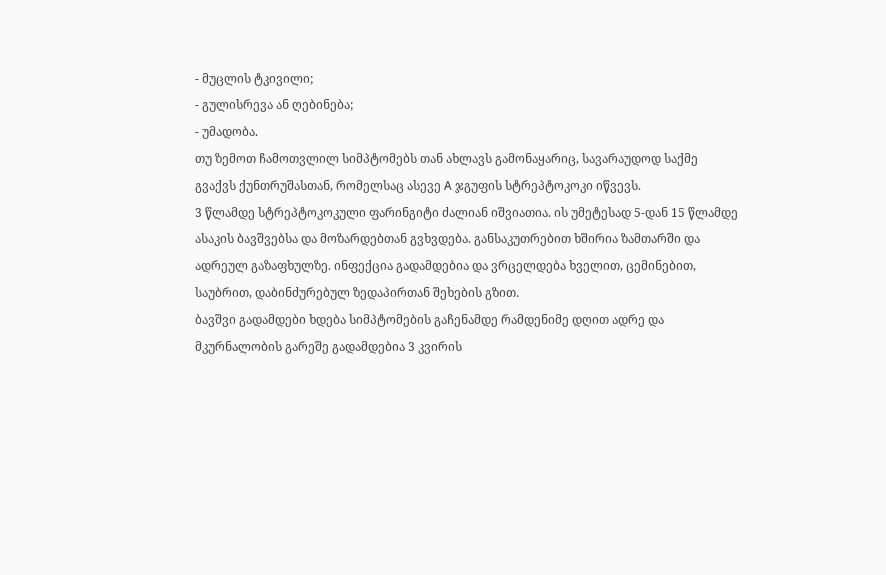- მუცლის ტკივილი;
- გულისრევა ან ღებინება;
- უმადობა.
თუ ზემოთ ჩამოთვლილ სიმპტომებს თან ახლავს გამონაყარიც, სავარაუდოდ საქმე გვაქვს ქუნთრუშასთან, რომელსაც ასევე A ჯგუფის სტრეპტოკოკი იწვევს.
3 წლამდე სტრეპტოკოკული ფარინგიტი ძალიან იშვიათია. ის უმეტესად 5-დან 15 წლამდე ასაკის ბავშვებსა და მოზარდებთან გვხვდება. განსაკუთრებით ხშირია ზამთარში და ადრეულ გაზაფხულზე. ინფექცია გადამდებია და ვრცელდება ხველით, ცემინებით, საუბრით, დაბინძურებულ ზედაპირთან შეხების გზით.
ბავშვი გადამდები ხდება სიმპტომების გაჩენამდე რამდენიმე დღით ადრე და მკურნალობის გარეშე გადამდებია 3 კვირის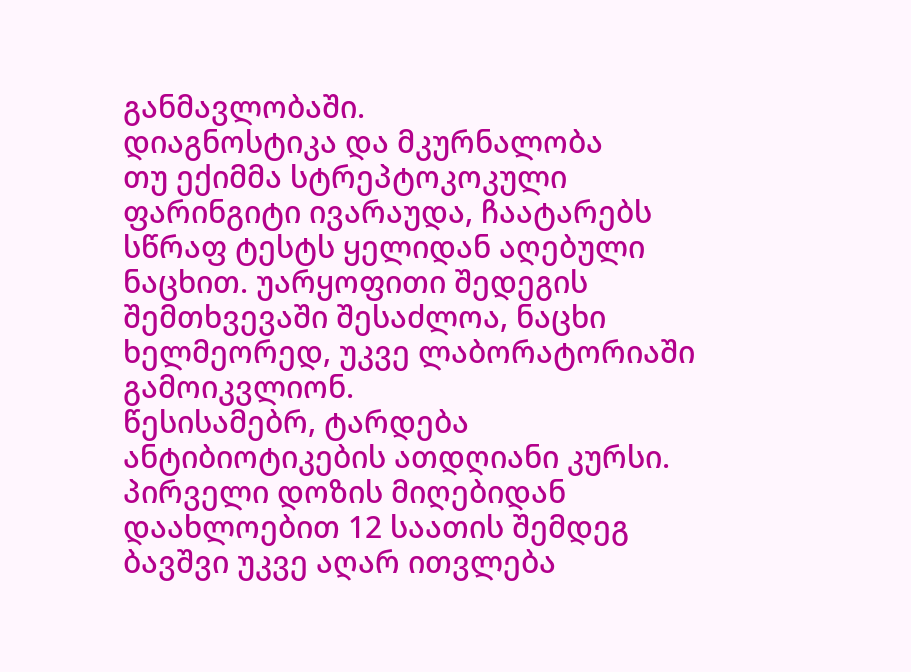განმავლობაში.
დიაგნოსტიკა და მკურნალობა
თუ ექიმმა სტრეპტოკოკული ფარინგიტი ივარაუდა, ჩაატარებს სწრაფ ტესტს ყელიდან აღებული ნაცხით. უარყოფითი შედეგის შემთხვევაში შესაძლოა, ნაცხი ხელმეორედ, უკვე ლაბორატორიაში გამოიკვლიონ.
წესისამებრ, ტარდება ანტიბიოტიკების ათდღიანი კურსი. პირველი დოზის მიღებიდან დაახლოებით 12 საათის შემდეგ ბავშვი უკვე აღარ ითვლება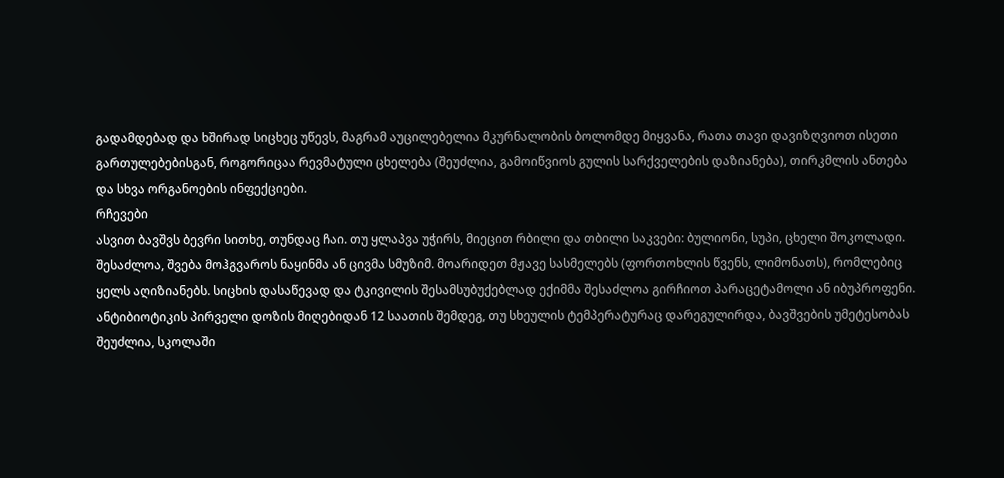გადამდებად და ხშირად სიცხეც უწევს, მაგრამ აუცილებელია მკურნალობის ბოლომდე მიყვანა, რათა თავი დავიზღვიოთ ისეთი გართულებებისგან, როგორიცაა რევმატული ცხელება (შეუძლია, გამოიწვიოს გულის სარქველების დაზიანება), თირკმლის ანთება და სხვა ორგანოების ინფექციები.
რჩევები
ასვით ბავშვს ბევრი სითხე, თუნდაც ჩაი. თუ ყლაპვა უჭირს, მიეცით რბილი და თბილი საკვები: ბულიონი, სუპი, ცხელი შოკოლადი. შესაძლოა, შვება მოჰგვაროს ნაყინმა ან ცივმა სმუზიმ. მოარიდეთ მჟავე სასმელებს (ფორთოხლის წვენს, ლიმონათს), რომლებიც ყელს აღიზიანებს. სიცხის დასაწევად და ტკივილის შესამსუბუქებლად ექიმმა შესაძლოა გირჩიოთ პარაცეტამოლი ან იბუპროფენი.
ანტიბიოტიკის პირველი დოზის მიღებიდან 12 საათის შემდეგ, თუ სხეულის ტემპერატურაც დარეგულირდა, ბავშვების უმეტესობას შეუძლია, სკოლაში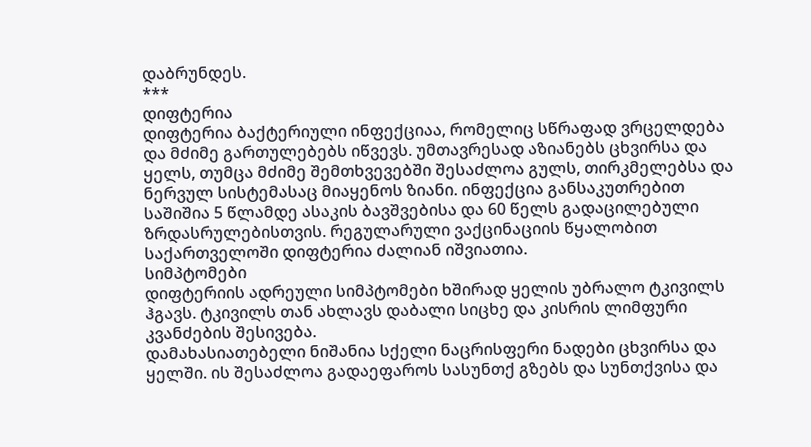დაბრუნდეს.
***
დიფტერია
დიფტერია ბაქტერიული ინფექციაა, რომელიც სწრაფად ვრცელდება და მძიმე გართულებებს იწვევს. უმთავრესად აზიანებს ცხვირსა და ყელს, თუმცა მძიმე შემთხვევებში შესაძლოა გულს, თირკმელებსა და ნერვულ სისტემასაც მიაყენოს ზიანი. ინფექცია განსაკუთრებით საშიშია 5 წლამდე ასაკის ბავშვებისა და 60 წელს გადაცილებული ზრდასრულებისთვის. რეგულარული ვაქცინაციის წყალობით საქართველოში დიფტერია ძალიან იშვიათია.
სიმპტომები
დიფტერიის ადრეული სიმპტომები ხშირად ყელის უბრალო ტკივილს ჰგავს. ტკივილს თან ახლავს დაბალი სიცხე და კისრის ლიმფური კვანძების შესივება.
დამახასიათებელი ნიშანია სქელი ნაცრისფერი ნადები ცხვირსა და ყელში. ის შესაძლოა გადაეფაროს სასუნთქ გზებს და სუნთქვისა და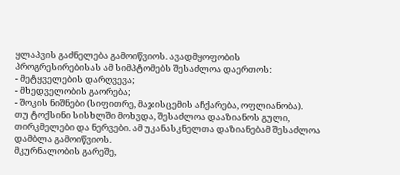ყლაპვის გაძნელება გამოიწვიოს. ავადმყოფობის პროგრესირებისას ამ სიმპტომებს შესაძლოა დაერთოს:
- მეტყველების დარღვევა;
- მხედველობის გაორება;
- შოკის ნიშნები (სიფითრე, მაჯისცემის აჩქარება, ოფლიანობა).
თუ ტოქსინი სისხლში მოხვდა, შესაძლოა დააზიანოს გული, თირკმელები და ნერვები. ამ უკანასკნელთა დაზიანებამ შესაძლოა დამბლა გამოიწვიოს.
მკურნალობის გარეშე,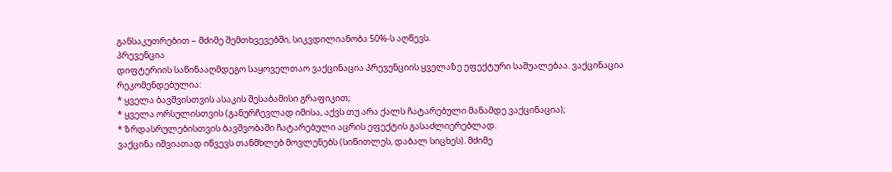განსაკუთრებით – მძიმე შემთხვევებში, სიკვდილიანობა 50%-ს აღწევს.
პრევენცია
დიფტერიის საწინააღმდეგო საყოველთაო ვაქცინაცია პრევენციის ყველაზე ეფექტური საშუალებაა. ვაქცინაცია რეკომენდებულია:
* ყველა ბავშვისთვის ასაკის შესაბამისი გრაფიკით;
* ყველა ორსულისთვის (განურჩევლად იმისა, აქვს თუ არა ქალს ჩატარებული მანამდე ვაქცინაცია);
* ზრდასრულებისთვის ბავშვობაში ჩატარებული აცრის ეფექტის გასაძლიერებლად.
ვაქცინა იშვიათად იწვევს თანმხლებ მოვლენებს (სიწითლეს, დაბალ სიცხეს). მძიმე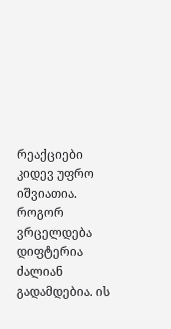რეაქციები კიდევ უფრო იშვიათია.
როგორ ვრცელდება
დიფტერია ძალიან გადამდებია. ის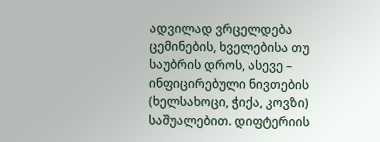ადვილად ვრცელდება ცემინების, ხველებისა თუ საუბრის დროს, ასევე – ინფიცირებული ნივთების (ხელსახოცი, ჭიქა, კოვზი) საშუალებით. დიფტერიის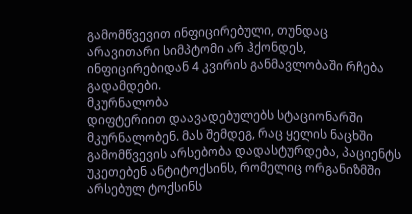გამომწვევით ინფიცირებული, თუნდაც არავითარი სიმპტომი არ ჰქონდეს, ინფიცირებიდან 4 კვირის განმავლობაში რჩება გადამდები.
მკურნალობა
დიფტერიით დაავადებულებს სტაციონარში მკურნალობენ. მას შემდეგ, რაც ყელის ნაცხში გამომწვევის არსებობა დადასტურდება, პაციენტს უკეთებენ ანტიტოქსინს, რომელიც ორგანიზმში არსებულ ტოქსინს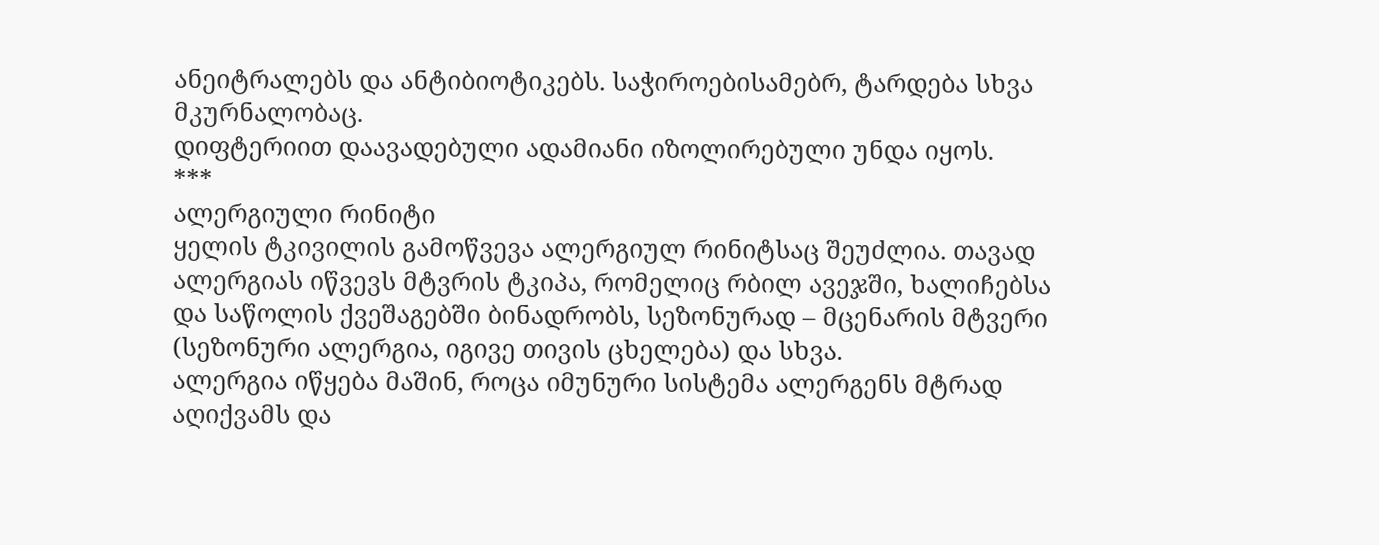ანეიტრალებს და ანტიბიოტიკებს. საჭიროებისამებრ, ტარდება სხვა მკურნალობაც.
დიფტერიით დაავადებული ადამიანი იზოლირებული უნდა იყოს.
***
ალერგიული რინიტი
ყელის ტკივილის გამოწვევა ალერგიულ რინიტსაც შეუძლია. თავად ალერგიას იწვევს მტვრის ტკიპა, რომელიც რბილ ავეჯში, ხალიჩებსა და საწოლის ქვეშაგებში ბინადრობს, სეზონურად – მცენარის მტვერი (სეზონური ალერგია, იგივე თივის ცხელება) და სხვა.
ალერგია იწყება მაშინ, როცა იმუნური სისტემა ალერგენს მტრად აღიქვამს და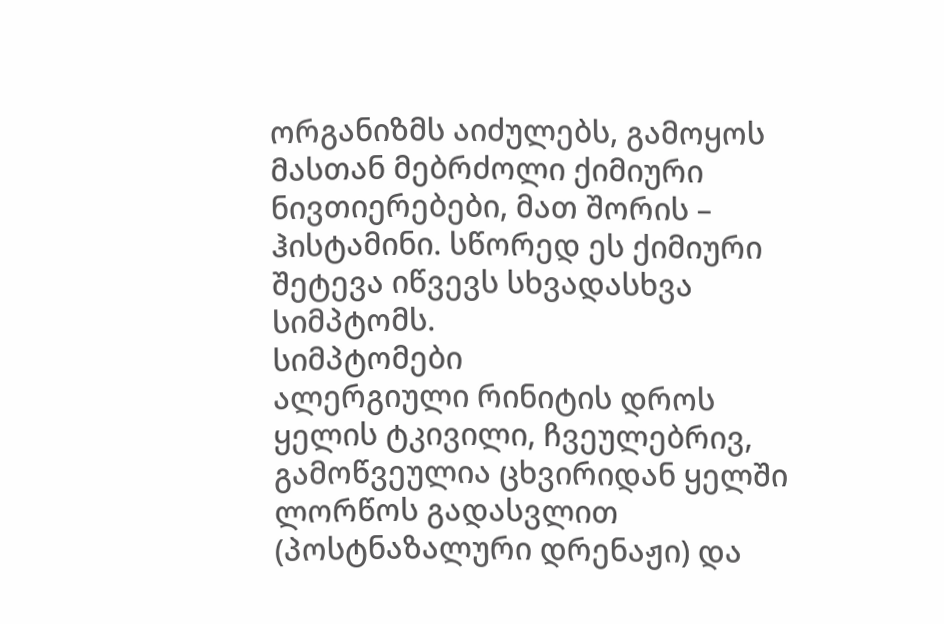ორგანიზმს აიძულებს, გამოყოს მასთან მებრძოლი ქიმიური ნივთიერებები, მათ შორის – ჰისტამინი. სწორედ ეს ქიმიური შეტევა იწვევს სხვადასხვა სიმპტომს.
სიმპტომები
ალერგიული რინიტის დროს ყელის ტკივილი, ჩვეულებრივ, გამოწვეულია ცხვირიდან ყელში ლორწოს გადასვლით (პოსტნაზალური დრენაჟი) და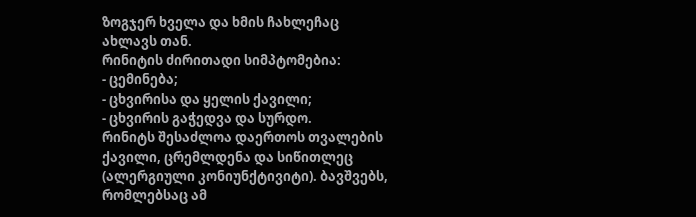ზოგჯერ ხველა და ხმის ჩახლეჩაც ახლავს თან.
რინიტის ძირითადი სიმპტომებია:
- ცემინება;
- ცხვირისა და ყელის ქავილი;
- ცხვირის გაჭედვა და სურდო.
რინიტს შესაძლოა დაერთოს თვალების ქავილი, ცრემლდენა და სიწითლეც (ალერგიული კონიუნქტივიტი). ბავშვებს, რომლებსაც ამ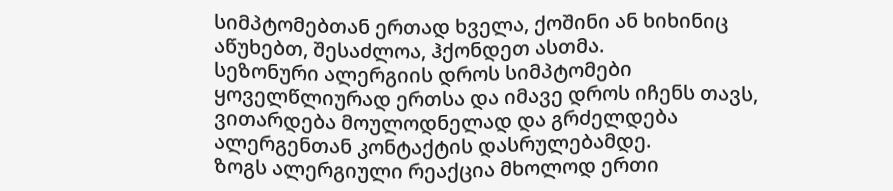სიმპტომებთან ერთად ხველა, ქოშინი ან ხიხინიც აწუხებთ, შესაძლოა, ჰქონდეთ ასთმა.
სეზონური ალერგიის დროს სიმპტომები ყოველწლიურად ერთსა და იმავე დროს იჩენს თავს, ვითარდება მოულოდნელად და გრძელდება ალერგენთან კონტაქტის დასრულებამდე.
ზოგს ალერგიული რეაქცია მხოლოდ ერთი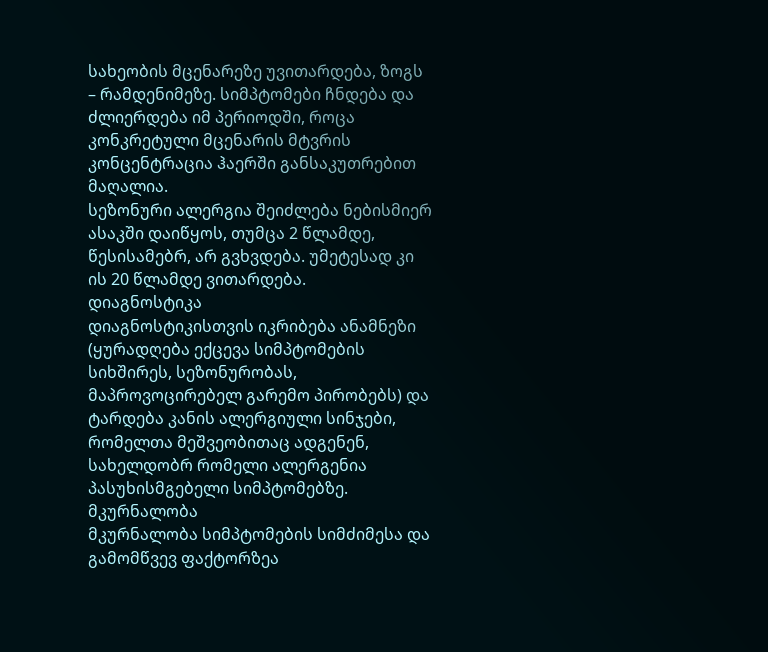სახეობის მცენარეზე უვითარდება, ზოგს – რამდენიმეზე. სიმპტომები ჩნდება და ძლიერდება იმ პერიოდში, როცა კონკრეტული მცენარის მტვრის კონცენტრაცია ჰაერში განსაკუთრებით მაღალია.
სეზონური ალერგია შეიძლება ნებისმიერ ასაკში დაიწყოს, თუმცა 2 წლამდე, წესისამებრ, არ გვხვდება. უმეტესად კი ის 20 წლამდე ვითარდება.
დიაგნოსტიკა
დიაგნოსტიკისთვის იკრიბება ანამნეზი (ყურადღება ექცევა სიმპტომების სიხშირეს, სეზონურობას, მაპროვოცირებელ გარემო პირობებს) და ტარდება კანის ალერგიული სინჯები, რომელთა მეშვეობითაც ადგენენ, სახელდობრ რომელი ალერგენია პასუხისმგებელი სიმპტომებზე.
მკურნალობა
მკურნალობა სიმპტომების სიმძიმესა და გამომწვევ ფაქტორზეა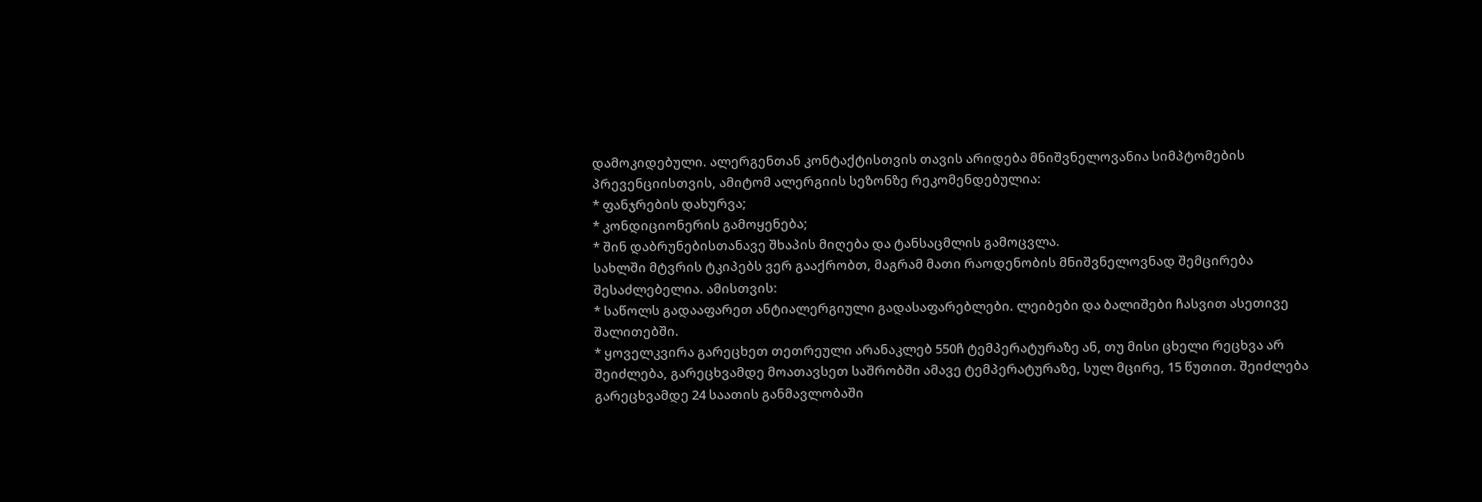დამოკიდებული. ალერგენთან კონტაქტისთვის თავის არიდება მნიშვნელოვანია სიმპტომების პრევენციისთვის, ამიტომ ალერგიის სეზონზე რეკომენდებულია:
* ფანჯრების დახურვა;
* კონდიციონერის გამოყენება;
* შინ დაბრუნებისთანავე შხაპის მიღება და ტანსაცმლის გამოცვლა.
სახლში მტვრის ტკიპებს ვერ გააქრობთ, მაგრამ მათი რაოდენობის მნიშვნელოვნად შემცირება შესაძლებელია. ამისთვის:
* საწოლს გადააფარეთ ანტიალერგიული გადასაფარებლები. ლეიბები და ბალიშები ჩასვით ასეთივე შალითებში.
* ყოველკვირა გარეცხეთ თეთრეული არანაკლებ 550ჩ ტემპერატურაზე ან, თუ მისი ცხელი რეცხვა არ შეიძლება, გარეცხვამდე მოათავსეთ საშრობში ამავე ტემპერატურაზე, სულ მცირე, 15 წუთით. შეიძლება გარეცხვამდე 24 საათის განმავლობაში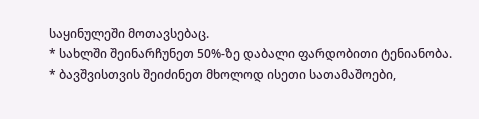საყინულეში მოთავსებაც.
* სახლში შეინარჩუნეთ 50%-ზე დაბალი ფარდობითი ტენიანობა.
* ბავშვისთვის შეიძინეთ მხოლოდ ისეთი სათამაშოები,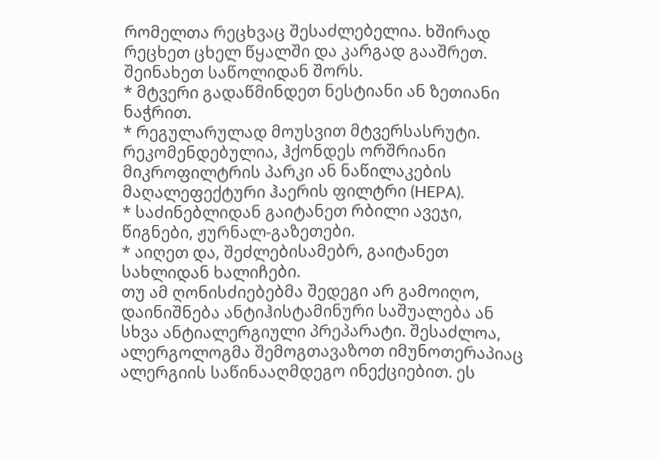რომელთა რეცხვაც შესაძლებელია. ხშირად რეცხეთ ცხელ წყალში და კარგად გააშრეთ. შეინახეთ საწოლიდან შორს.
* მტვერი გადაწმინდეთ ნესტიანი ან ზეთიანი ნაჭრით.
* რეგულარულად მოუსვით მტვერსასრუტი. რეკომენდებულია, ჰქონდეს ორშრიანი მიკროფილტრის პარკი ან ნაწილაკების მაღალეფექტური ჰაერის ფილტრი (HEPA).
* საძინებლიდან გაიტანეთ რბილი ავეჯი, წიგნები, ჟურნალ-გაზეთები.
* აიღეთ და, შეძლებისამებრ, გაიტანეთ სახლიდან ხალიჩები.
თუ ამ ღონისძიებებმა შედეგი არ გამოიღო, დაინიშნება ანტიჰისტამინური საშუალება ან სხვა ანტიალერგიული პრეპარატი. შესაძლოა, ალერგოლოგმა შემოგთავაზოთ იმუნოთერაპიაც ალერგიის საწინააღმდეგო ინექციებით. ეს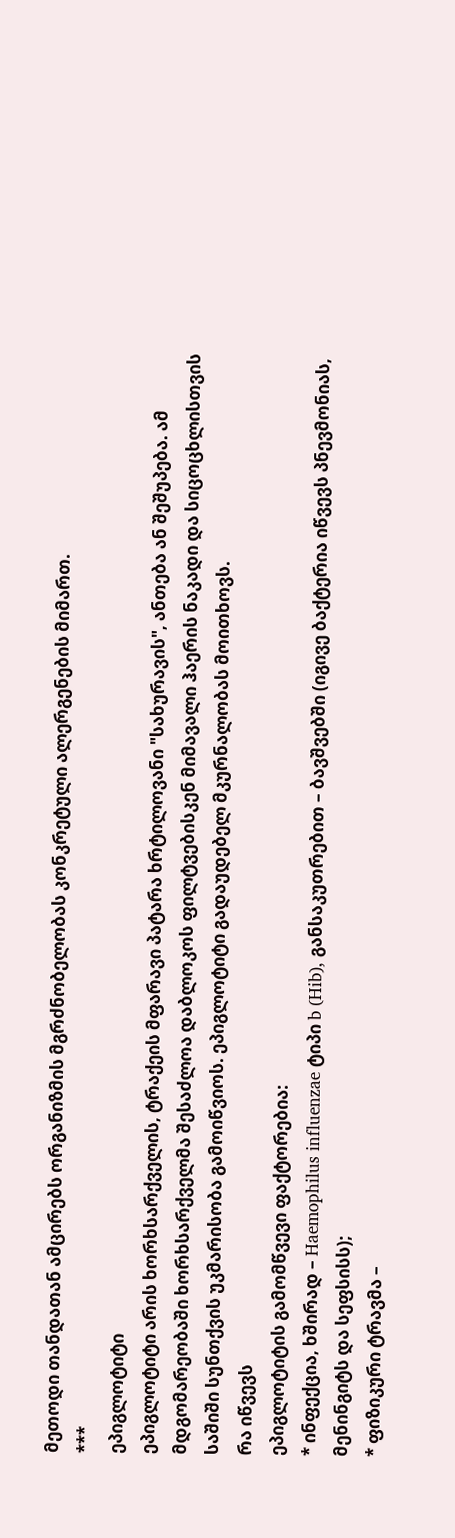მეთოდი თანდათან ამცირებს ორგანიზმის მგრძნობელობას კონკრეტული ალერგენების მიმართ.
***
ეპიგლოტიტი
ეპიგლოტიტი არის ხორხსარქველის, ტრაქეის მფარავი პატარა ხრტილოვანი "სახურავის", ანთება ან შეშუპება. ამ მდგომარეობაში ხორხსარქველმა შესაძლოა დაბლოკოს ფილტვებისკენ მიმავალი ჰაერის ნაკადი და სიცოცხლისთვის საშიში სუნთქვის უკმარისობა გამოიწვიოს. ეპიგლოტიტი გადაუდებელ მკურნალობას მოითხოვს.
რა იწვევს
ეპიგლოტიტის გამომწვევი ფაქტორებია:
* ინფექცია, ხშირად – Haemophilus influenzae ტიპი b (Hib), განსაკუთრებით – ბავშვებში (იგივე ბაქტერია იწვევს პნევმონიას, მენინგიტს და სეფსისს);
* ფიზიკური ტრავმა –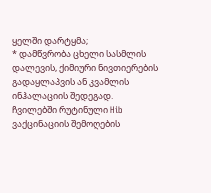ყელში დარტყმა;
* დამწვრობა ცხელი სასმლის დალევის, ქიმიური ნივთიერების გადაყლაპვის ან კვამლის ინჰალაციის შედეგად.
ჩვილებში რუტინული Hib ვაქცინაციის შემოღების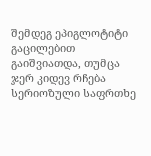შემდეგ ეპიგლოტიტი გაცილებით გაიშვიათდა, თუმცა ჯერ კიდევ რჩება სერიოზული საფრთხე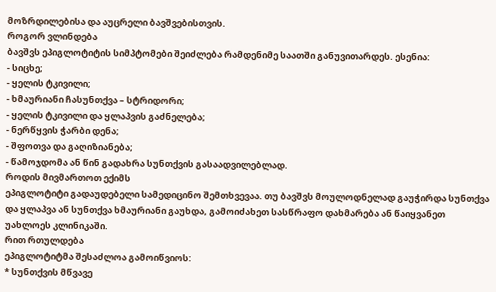მოზრდილებისა და აუცრელი ბავშვებისთვის.
როგორ ვლინდება
ბავშვს ეპიგლოტიტის სიმპტომები შეიძლება რამდენიმე საათში განუვითარდეს. ესენია:
- სიცხე;
- ყელის ტკივილი;
- ხმაურიანი ჩასუნთქვა – სტრიდორი;
- ყელის ტკივილი და ყლაპვის გაძნელება;
- ნერწყვის ჭარბი დენა;
- შფოთვა და გაღიზიანება;
- წამოჯდომა ან წინ გადახრა სუნთქვის გასაადვილებლად.
როდის მივმართოთ ექიმს
ეპიგლოტიტი გადაუდებელი სამედიცინო შემთხვევაა. თუ ბავშვს მოულოდნელად გაუჭირდა სუნთქვა და ყლაპვა ან სუნთქვა ხმაურიანი გაუხდა, გამოიძახეთ სასწრაფო დახმარება ან წაიყვანეთ უახლოეს კლინიკაში.
რით რთულდება
ეპიგლოტიტმა შესაძლოა გამოიწვიოს:
* სუნთქვის მწვავე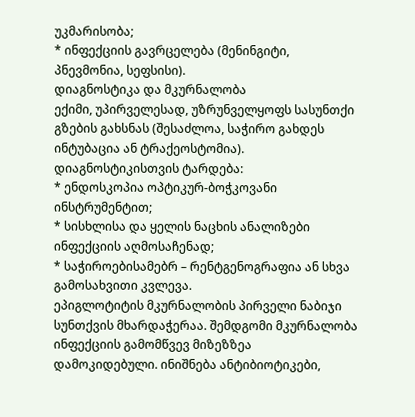უკმარისობა;
* ინფექციის გავრცელება (მენინგიტი, პნევმონია, სეფსისი).
დიაგნოსტიკა და მკურნალობა
ექიმი, უპირველესად, უზრუნველყოფს სასუნთქი გზების გახსნას (შესაძლოა, საჭირო გახდეს ინტუბაცია ან ტრაქეოსტომია). დიაგნოსტიკისთვის ტარდება:
* ენდოსკოპია ოპტიკურ-ბოჭკოვანი ინსტრუმენტით;
* სისხლისა და ყელის ნაცხის ანალიზები ინფექციის აღმოსაჩენად;
* საჭიროებისამებრ – რენტგენოგრაფია ან სხვა გამოსახვითი კვლევა.
ეპიგლოტიტის მკურნალობის პირველი ნაბიჯი სუნთქვის მხარდაჭერაა. შემდგომი მკურნალობა ინფექციის გამომწვევ მიზეზზეა დამოკიდებული. ინიშნება ანტიბიოტიკები,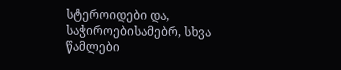სტეროიდები და, საჭიროებისამებრ, სხვა წამლები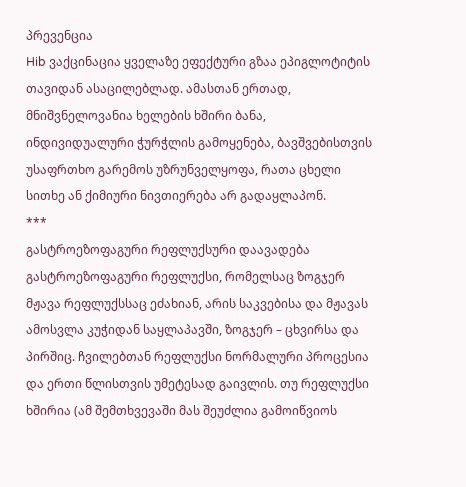პრევენცია
Hib ვაქცინაცია ყველაზე ეფექტური გზაა ეპიგლოტიტის თავიდან ასაცილებლად. ამასთან ერთად, მნიშვნელოვანია ხელების ხშირი ბანა, ინდივიდუალური ჭურჭლის გამოყენება, ბავშვებისთვის უსაფრთხო გარემოს უზრუნველყოფა, რათა ცხელი სითხე ან ქიმიური ნივთიერება არ გადაყლაპონ.
***
გასტროეზოფაგური რეფლუქსური დაავადება
გასტროეზოფაგური რეფლუქსი, რომელსაც ზოგჯერ მჟავა რეფლუქსსაც ეძახიან, არის საკვებისა და მჟავას ამოსვლა კუჭიდან საყლაპავში, ზოგჯერ – ცხვირსა და პირშიც. ჩვილებთან რეფლუქსი ნორმალური პროცესია და ერთი წლისთვის უმეტესად გაივლის. თუ რეფლუქსი ხშირია (ამ შემთხვევაში მას შეუძლია გამოიწვიოს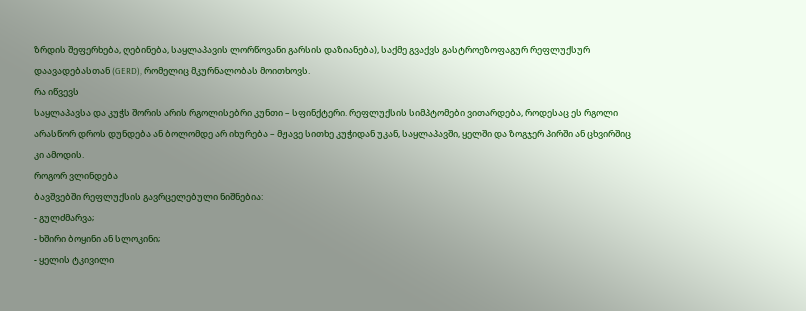ზრდის შეფერხება, ღებინება, საყლაპავის ლორწოვანი გარსის დაზიანება), საქმე გვაქვს გასტროეზოფაგურ რეფლუქსურ დაავადებასთან (GERD), რომელიც მკურნალობას მოითხოვს.
რა იწვევს
საყლაპავსა და კუჭს შორის არის რგოლისებრი კუნთი – სფინქტერი. რეფლუქსის სიმპტომები ვითარდება, როდესაც ეს რგოლი არასწორ დროს დუნდება ან ბოლომდე არ იხურება – მჟავე სითხე კუჭიდან უკან, საყლაპავში, ყელში და ზოგჯერ პირში ან ცხვირშიც კი ამოდის.
როგორ ვლინდება
ბავშვებში რეფლუქსის გავრცელებული ნიშნებია:
- გულძმარვა;
- ხშირი ბოყინი ან სლოკინი;
- ყელის ტკივილი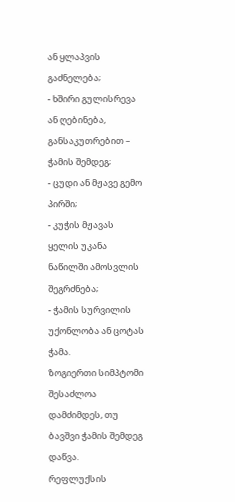ან ყლაპვის გაძნელება;
- ხშირი გულისრევა ან ღებინება, განსაკუთრებით – ჭამის შემდეგ;
- ცუდი ან მჟავე გემო პირში;
- კუჭის მჟავას ყელის უკანა ნაწილში ამოსვლის შეგრძნება;
- ჭამის სურვილის უქონლობა ან ცოტას ჭამა.
ზოგიერთი სიმპტომი შესაძლოა დამძიმდეს, თუ ბავშვი ჭამის შემდეგ დაწვა.
რეფლუქსის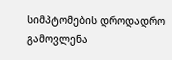სიმპტომების დროდადრო გამოვლენა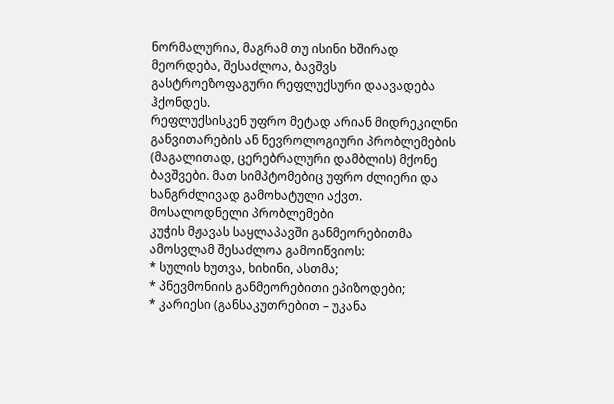ნორმალურია, მაგრამ თუ ისინი ხშირად მეორდება, შესაძლოა, ბავშვს გასტროეზოფაგური რეფლუქსური დაავადება ჰქონდეს.
რეფლუქსისკენ უფრო მეტად არიან მიდრეკილნი განვითარების ან ნევროლოგიური პრობლემების (მაგალითად, ცერებრალური დამბლის) მქონე ბავშვები. მათ სიმპტომებიც უფრო ძლიერი და ხანგრძლივად გამოხატული აქვთ.
მოსალოდნელი პრობლემები
კუჭის მჟავას საყლაპავში განმეორებითმა ამოსვლამ შესაძლოა გამოიწვიოს:
* სულის ხუთვა, ხიხინი, ასთმა;
* პნევმონიის განმეორებითი ეპიზოდები;
* კარიესი (განსაკუთრებით – უკანა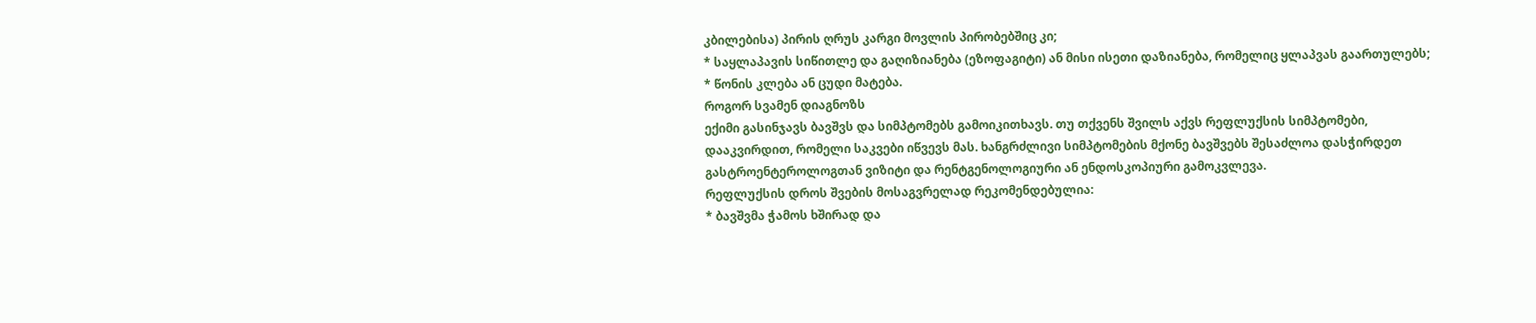კბილებისა) პირის ღრუს კარგი მოვლის პირობებშიც კი;
* საყლაპავის სიწითლე და გაღიზიანება (ეზოფაგიტი) ან მისი ისეთი დაზიანება, რომელიც ყლაპვას გაართულებს;
* წონის კლება ან ცუდი მატება.
როგორ სვამენ დიაგნოზს
ექიმი გასინჯავს ბავშვს და სიმპტომებს გამოიკითხავს. თუ თქვენს შვილს აქვს რეფლუქსის სიმპტომები, დააკვირდით, რომელი საკვები იწვევს მას. ხანგრძლივი სიმპტომების მქონე ბავშვებს შესაძლოა დასჭირდეთ გასტროენტეროლოგთან ვიზიტი და რენტგენოლოგიური ან ენდოსკოპიური გამოკვლევა.
რეფლუქსის დროს შვების მოსაგვრელად რეკომენდებულია:
* ბავშვმა ჭამოს ხშირად და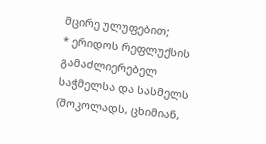მცირე ულუფებით;
* ერიდოს რეფლუქსის გამაძლიერებელ საჭმელსა და სასმელს (შოკოლადს, ცხიმიან,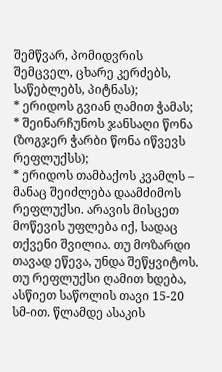შემწვარ, პომიდვრის შემცველ, ცხარე კერძებს, საწებლებს, პიტნას);
* ერიდოს გვიან ღამით ჭამას;
* შეინარჩუნოს ჯანსაღი წონა (ზოგჯერ ჭარბი წონა იწვევს რეფლუქსს);
* ერიდოს თამბაქოს კვამლს – მანაც შეიძლება დაამძიმოს რეფლუქსი. არავის მისცეთ მოწევის უფლება იქ, სადაც თქვენი შვილია. თუ მოზარდი თავად ეწევა, უნდა შეწყვიტოს.
თუ რეფლუქსი ღამით ხდება, ასწიეთ საწოლის თავი 15-20 სმ-ით. წლამდე ასაკის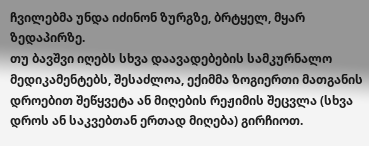ჩვილებმა უნდა იძინონ ზურგზე, ბრტყელ, მყარ ზედაპირზე.
თუ ბავშვი იღებს სხვა დაავადებების სამკურნალო მედიკამენტებს, შესაძლოა, ექიმმა ზოგიერთი მათგანის დროებით შეწყვეტა ან მიღების რეჟიმის შეცვლა (სხვა დროს ან საკვებთან ერთად მიღება) გირჩიოთ.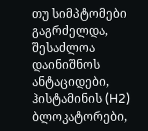თუ სიმპტომები გაგრძელდა, შესაძლოა დაინიშნოს ანტაციდები, ჰისტამინის (H2) ბლოკატორები,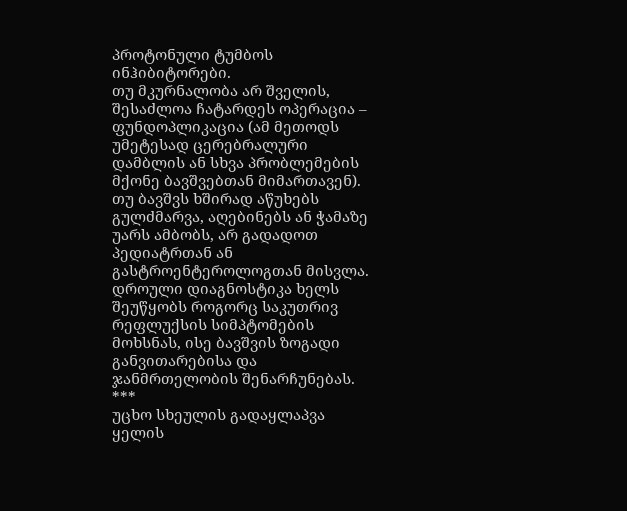პროტონული ტუმბოს ინჰიბიტორები.
თუ მკურნალობა არ შველის, შესაძლოა ჩატარდეს ოპერაცია – ფუნდოპლიკაცია (ამ მეთოდს უმეტესად ცერებრალური დამბლის ან სხვა პრობლემების მქონე ბავშვებთან მიმართავენ).
თუ ბავშვს ხშირად აწუხებს გულძმარვა, აღებინებს ან ჭამაზე უარს ამბობს, არ გადადოთ პედიატრთან ან გასტროენტეროლოგთან მისვლა. დროული დიაგნოსტიკა ხელს შეუწყობს როგორც საკუთრივ რეფლუქსის სიმპტომების მოხსნას, ისე ბავშვის ზოგადი განვითარებისა და ჯანმრთელობის შენარჩუნებას.
***
უცხო სხეულის გადაყლაპვა
ყელის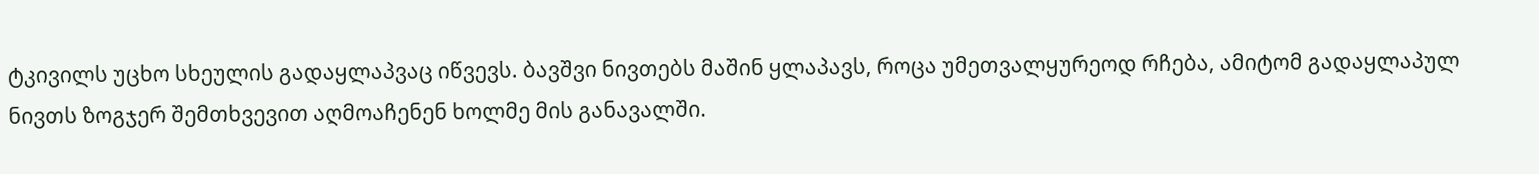ტკივილს უცხო სხეულის გადაყლაპვაც იწვევს. ბავშვი ნივთებს მაშინ ყლაპავს, როცა უმეთვალყურეოდ რჩება, ამიტომ გადაყლაპულ ნივთს ზოგჯერ შემთხვევით აღმოაჩენენ ხოლმე მის განავალში.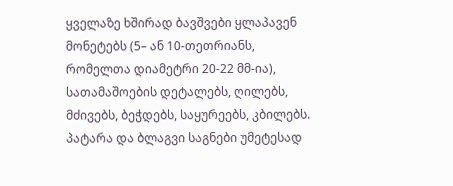ყველაზე ხშირად ბავშვები ყლაპავენ მონეტებს (5– ან 10-თეთრიანს, რომელთა დიამეტრი 20-22 მმ-ია), სათამაშოების დეტალებს, ღილებს, მძივებს, ბეჭდებს, საყურეებს, კბილებს. პატარა და ბლაგვი საგნები უმეტესად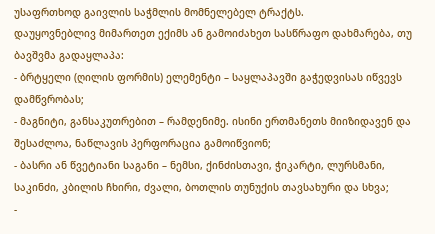უსაფრთხოდ გაივლის საჭმლის მომნელებელ ტრაქტს.
დაუყოვნებლივ მიმართეთ ექიმს ან გამოიძახეთ სასწრაფო დახმარება, თუ ბავშვმა გადაყლაპა:
- ბრტყელი (ღილის ფორმის) ელემენტი – საყლაპავში გაჭედვისას იწვევს დამწვრობას;
- მაგნიტი, განსაკუთრებით – რამდენიმე. ისინი ერთმანეთს მიიზიდავენ და შესაძლოა, ნაწლავის პერფორაცია გამოიწვიონ;
- ბასრი ან წვეტიანი საგანი – ნემსი, ქინძისთავი, ჭიკარტი, ლურსმანი, საკინძი, კბილის ჩხირი, ძვალი, ბოთლის თუნუქის თავსახური და სხვა;
-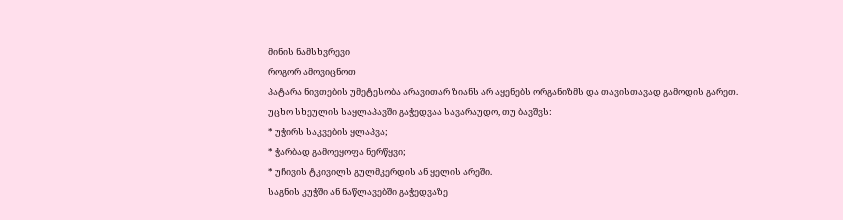მინის ნამსხვრევი
როგორ ამოვიცნოთ
პატარა ნივთების უმეტესობა არავითარ ზიანს არ აყენებს ორგანიზმს და თავისთავად გამოდის გარეთ.
უცხო სხეულის საყლაპავში გაჭედვაა სავარაუდო, თუ ბავშვს:
* უჭირს საკვების ყლაპვა;
* ჭარბად გამოეყოფა ნერწყვი;
* უჩივის ტკივილს გულმკერდის ან ყელის არეში.
საგნის კუჭში ან ნაწლავებში გაჭედვაზე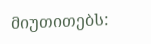მიუთითებს: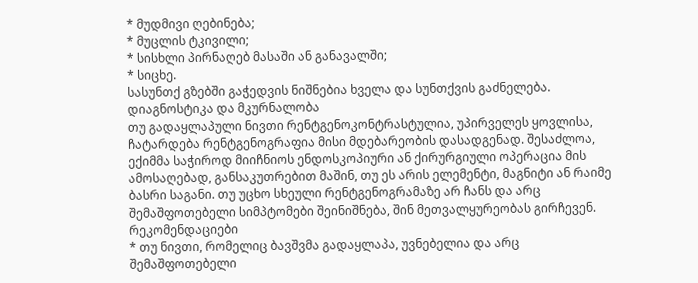* მუდმივი ღებინება;
* მუცლის ტკივილი;
* სისხლი პირნაღებ მასაში ან განავალში;
* სიცხე.
სასუნთქ გზებში გაჭედვის ნიშნებია ხველა და სუნთქვის გაძნელება.
დიაგნოსტიკა და მკურნალობა
თუ გადაყლაპული ნივთი რენტგენოკონტრასტულია, უპირველეს ყოვლისა, ჩატარდება რენტგენოგრაფია მისი მდებარეობის დასადგენად. შესაძლოა, ექიმმა საჭიროდ მიიჩნიოს ენდოსკოპიური ან ქირურგიული ოპერაცია მის ამოსაღებად, განსაკუთრებით მაშინ, თუ ეს არის ელემენტი, მაგნიტი ან რაიმე ბასრი საგანი. თუ უცხო სხეული რენტგენოგრამაზე არ ჩანს და არც შემაშფოთებელი სიმპტომები შეინიშნება, შინ მეთვალყურეობას გირჩევენ.
რეკომენდაციები
* თუ ნივთი, რომელიც ბავშვმა გადაყლაპა, უვნებელია და არც შემაშფოთებელი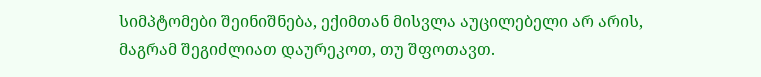სიმპტომები შეინიშნება, ექიმთან მისვლა აუცილებელი არ არის, მაგრამ შეგიძლიათ დაურეკოთ, თუ შფოთავთ.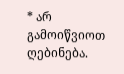* არ გამოიწვიოთ ღებინება.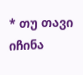* თუ თავი იჩინა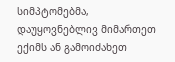სიმპტომებმა, დაუყოვნებლივ მიმართეთ ექიმს ან გამოიძახეთ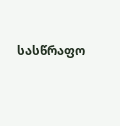სასწრაფო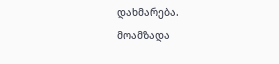დახმარება.
მოამზადა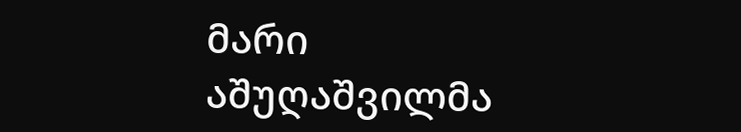მარი აშუღაშვილმა